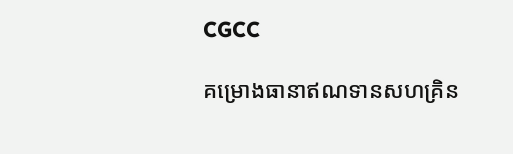CGCC

គម្រោងធានាឥណទានសហគ្រិន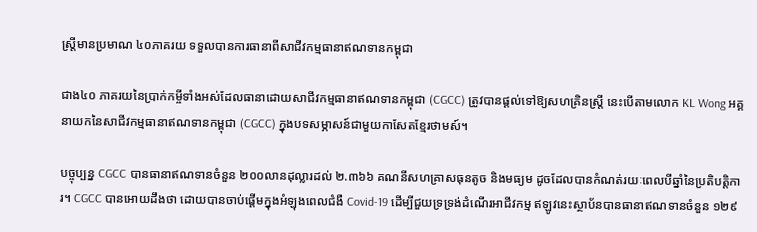ស្ត្រីមានប្រមាណ ៤០ភាគរយ ទទួលបានការធានាពីសាជីវកម្មធានាឥណទានកម្ពុជា

ជាង៤០ ភាគរយនៃប្រាក់កម្ចីទាំងអស់ដែលធានាដោយសាជីវកម្មធានាឥណទានកម្ពុជា (CGCC) ត្រូវបានផ្តល់ទៅឱ្យសហគ្រិនស្ត្រី នេះបើតាមលោក KL Wong អគ្គនាយកនៃសាជីវកម្មធានាឥណទានកម្ពុជា (CGCC) ក្នុងបទសម្ភាសន៍ជាមួយកាសែតខ្មែរថាមស៍។

បច្ចុប្បន្ន CGCC បានធានាឥណទានចំនួន ២០០លានដុល្លារដល់ ២.៣៦៦ គណនីសហគ្រាសធុនតូច និងមធ្យម ដូចដែលបានកំណត់រយៈពេលបីឆ្នាំនៃប្រតិបត្តិការ។ CGCC បានអោយដឹងថា ដោយបានចាប់ផ្តើមក្នុងអំឡុងពេលជំងឺ Covid-19 ដើម្បីជួយទ្រទ្រង់ដំណើរអាជីវកម្ម ឥឡូវនេះស្ថាប័នបានធានាឥណទានចំនួន ១២៩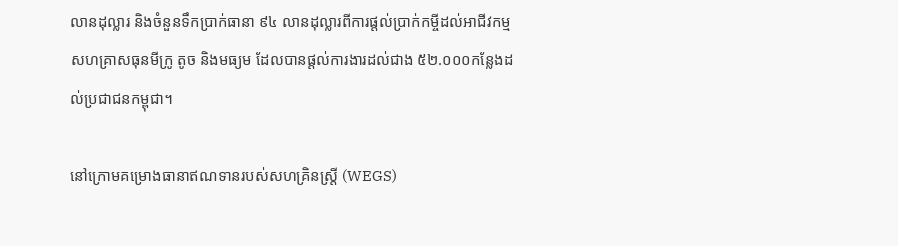លានដុល្លារ និងចំនួនទឹកប្រាក់ធានា ៩៤ លានដុល្លារពីការផ្តល់ប្រាក់កម្ចីដល់អាជីវកម្មសហគ្រាសធុនមីក្រូ តូច និងមធ្យម ដែលបានផ្តល់ការងារដល់ជាង ៥២.០០០កន្លែងដល់ប្រជាជនកម្ពុជា។

នៅក្រោមគម្រោងធានាឥណទានរបស់សហគ្រិនស្ត្រី (WEGS)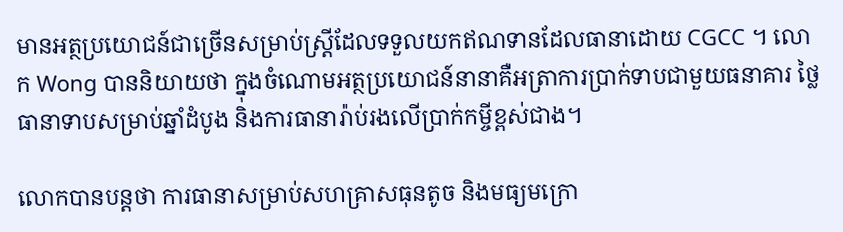មានអត្ថប្រយោជន៍ជាច្រើនសម្រាប់ស្ត្រីដែលទទួលយកឥណទានដែលធានាដោយ CGCC ។ លោក Wong បាននិយាយថា ក្នុងចំណោមអត្ថប្រយោជន៍នានាគឺអត្រាការប្រាក់ទាបជាមួយធនាគារ ថ្លៃធានាទាបសម្រាប់ឆ្នាំដំបូង និងការធានារ៉ាប់រងលើប្រាក់កម្ចីខ្ពស់ជាង។

លោកបានបន្តថា ការធានាសម្រាប់សហគ្រាសធុនតូច និងមធ្យមក្រោ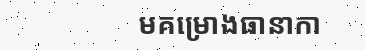មគម្រោងធានាកា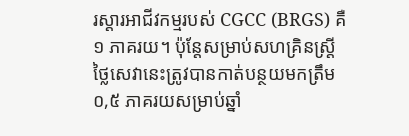រស្ដារអាជីវកម្មរបស់ CGCC (BRGS) គឺ ១ ភាគរយ។ ប៉ុន្តែសម្រាប់សហគ្រិនស្ត្រី ថ្លៃសេវានេះត្រូវបានកាត់បន្ថយមកត្រឹម ០,៥ ភាគរយសម្រាប់ឆ្នាំ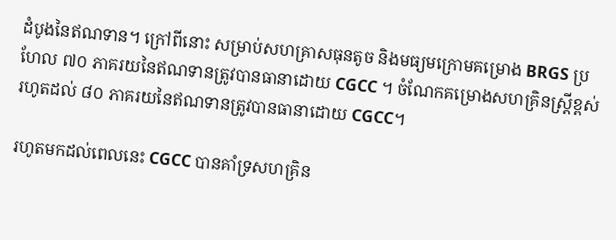ដំបូងនៃឥណទាន។ ក្រៅពីនោះ សម្រាប់សហគ្រាសធុនតូច និងមធ្យមក្រោមគម្រោង BRGS ប្រហែល ៧០ ភាគរយនៃឥណទានត្រូវបានធានាដោយ CGCC ។ ចំណែកគម្រោងសហគ្រិនស្ត្រីខ្ពស់រហូតដល់ ៨០ ភាគរយនៃឥណទានត្រូវបានធានាដោយ CGCC។

រហូតមកដល់ពេលនេះ CGCC បានគាំទ្រសហគ្រិន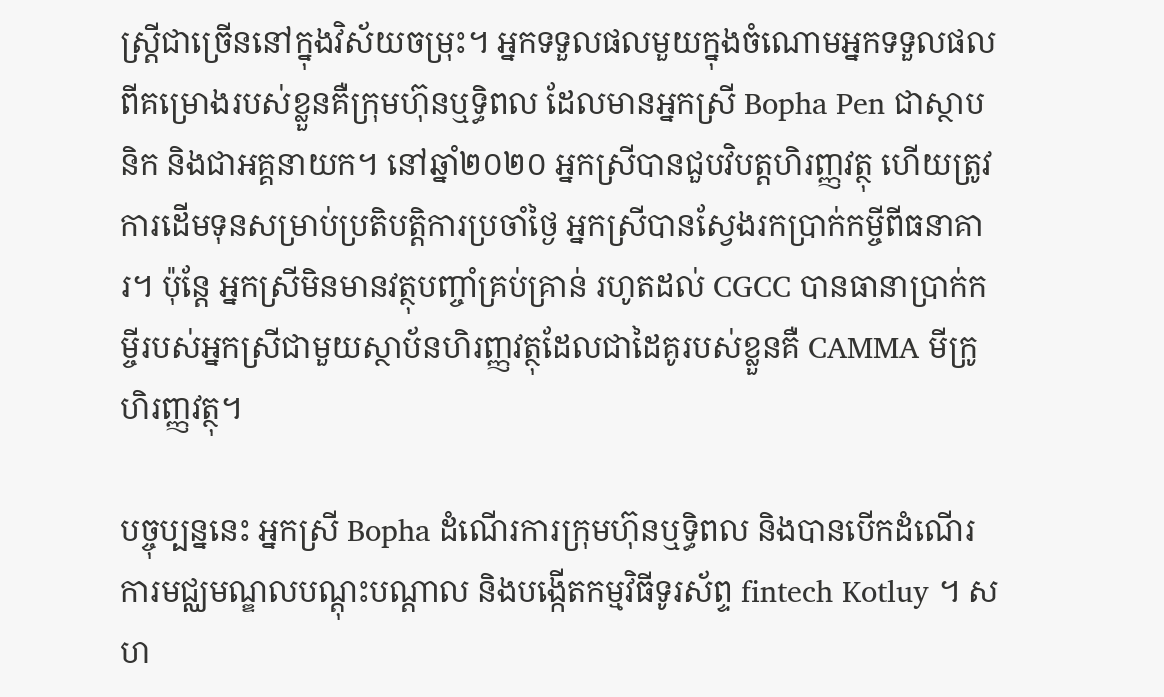ស្ត្រីជាច្រើននៅក្នុងវិស័យចម្រុះ។ អ្នកទទួលផលមួយក្នុងចំណោមអ្នកទទួលផលពីគម្រោងរបស់ខ្លួនគឺក្រុមហ៊ុនឬទ្ធិពល ដែលមានអ្នកស្រី Bopha Pen ជាស្ថាបនិក និងជាអគ្គនាយក។ នៅឆ្នាំ២០២០ អ្នកស្រីបានជួបវិបត្តហិរញ្ញវត្ថុ ហើយត្រូវការដើមទុនសម្រាប់ប្រតិបត្តិការប្រចាំថ្ងៃ អ្នកស្រីបានស្វែងរកប្រាក់កម្ចីពីធនាគារ។ ប៉ុន្តែ អ្នកស្រីមិនមានវត្ថុបញ្ចាំគ្រប់គ្រាន់ រហូតដល់ CGCC បានធានាប្រាក់កម្ចីរបស់អ្នកស្រីជាមួយស្ថាប័នហិរញ្ញវត្ថុដែលជាដៃគូរបស់ខ្លួនគឺ CAMMA មីក្រូហិរញ្ញវត្ថុ។

បច្ចុប្បន្ននេះ អ្នកស្រី Bopha ដំណើរការក្រុមហ៊ុនឬទ្ធិពល និងបានបើកដំណើរការមជ្ឈមណ្ឌលបណ្តុះបណ្តាល និងបង្កើតកម្មវិធីទូរស័ព្ទ fintech Kotluy ។ សហ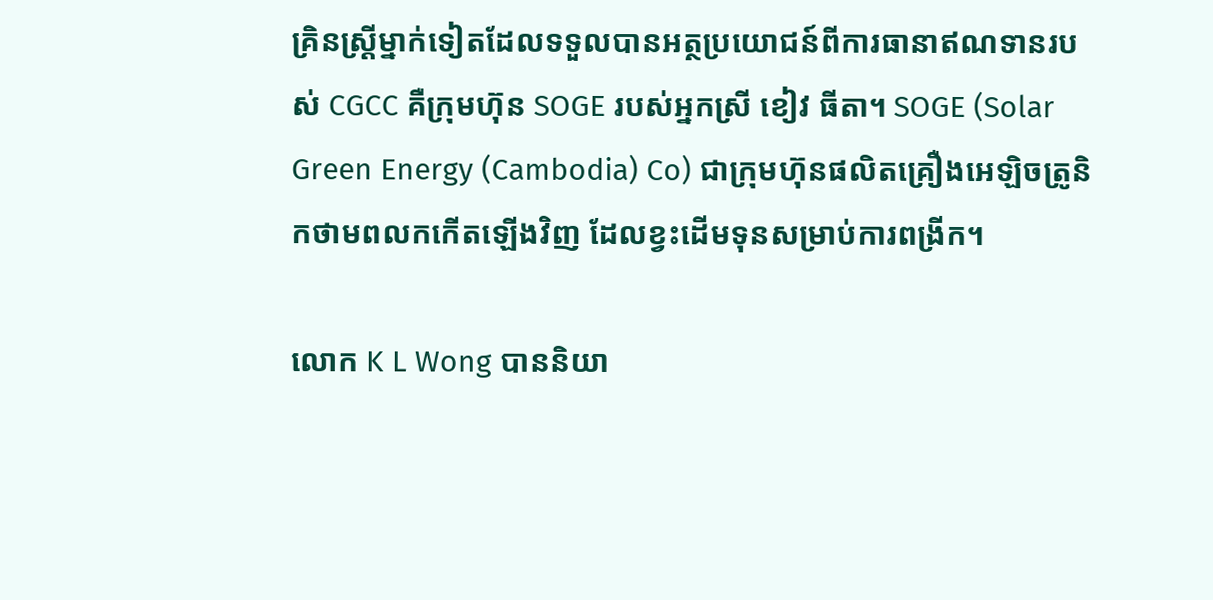គ្រិនស្ត្រីម្នាក់ទៀតដែលទទួលបានអត្ថប្រយោជន៍ពីការធានាឥណទានរបស់ CGCC គឺក្រុមហ៊ុន SOGE របស់អ្នកស្រី ខៀវ ធីតា។ SOGE (Solar Green Energy (Cambodia) Co) ជាក្រុមហ៊ុនផលិតគ្រឿងអេឡិចត្រូនិកថាមពលកកើតឡើងវិញ ដែលខ្វះដើមទុនសម្រាប់ការពង្រីក។

លោក K L Wong បាននិយា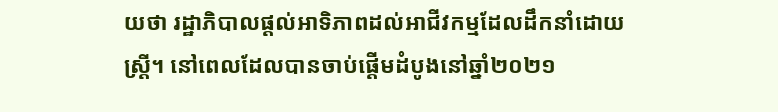យថា រដ្ឋាភិបាលផ្តល់អាទិភាពដល់អាជីវកម្មដែលដឹកនាំដោយស្ត្រី។ នៅពេលដែលបានចាប់ផ្តើមដំបូងនៅឆ្នាំ២០២១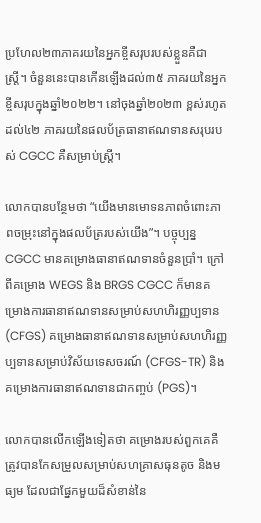ប្រហែល២៣ភាគរយនៃអ្នកខ្ចីសរុបរបស់ខ្លួនគឺជាស្ត្រី។ ចំនួននេះបានកើនឡើងដល់៣៥ ភាគរយនៃអ្នកខ្ចីសរុបក្នុងឆ្នាំ២០២២។ នៅចុងឆ្នាំ២០២៣ ខ្ពស់រហូតដល់៤២ ភាគរយនៃផលប័ត្រធានាឥណទានសរុបរបស់ CGCC គឺសម្រាប់ស្ត្រី។

លោកបានបន្ថែមថា “យើងមានមោទនភាពចំពោះភាពចម្រុះនៅក្នុងផលប័ត្ររបស់យើង”។ បច្ចុប្បន្ន CGCC មានគម្រោងធានាឥណទានចំនួនប្រាំ។ ក្រៅពីគម្រោង WEGS និង BRGS CGCC ក៏មានគម្រោងការធានាឥណទានសម្រាប់សហហិរញ្ញប្បទាន (CFGS) គម្រោងធានាឥណទានសម្រាប់សហហិរញ្ញប្បទានសម្រាប់វិស័យទេសចរណ៍ (CFGS-TR) និងគម្រោងការធានាឥណទានជាកញ្ចប់ (PGS)។

លោកបានលើកឡើងទៀតថា គម្រោងរបស់ពួកគេគឺត្រូវបានកែសម្រួលសម្រាប់សហគ្រាសធុនតូច និងមធ្យម ដែលជាផ្នែកមួយដ៏សំខាន់នៃ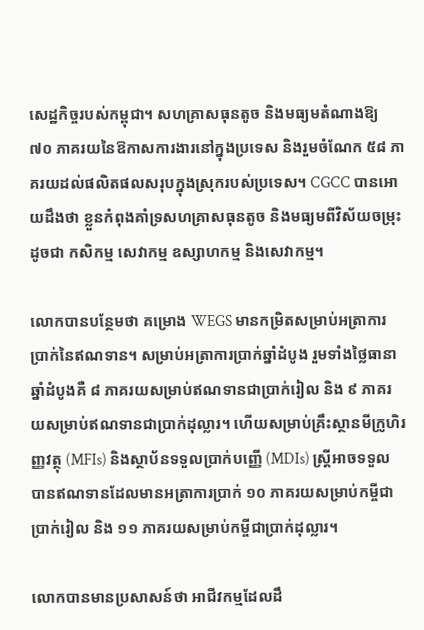សេដ្ឋកិច្ចរបស់កម្ពុជា។ សហគ្រាសធុនតូច និងមធ្យមតំណាងឱ្យ ៧០ ភាគរយនៃឱកាសការងារនៅក្នុងប្រទេស និងរួមចំណែក ៥៨ ភាគរយដល់ផលិតផលសរុបក្នុងស្រុករបស់ប្រទេស។ CGCC បានអោយដឹងថា ខ្លួនកំពុងគាំទ្រសហគ្រាសធុនតូច និងមធ្យមពីវិស័យចម្រុះ ដូចជា កសិកម្ម សេវាកម្ម ឧស្សាហកម្ម និងសេវាកម្ម។

លោកបានបន្ថែមថា គម្រោង WEGS មានកម្រិតសម្រាប់អត្រាការប្រាក់នៃឥណទាន។ សម្រាប់អត្រាការប្រាក់ឆ្នាំដំបូង រួមទាំងថ្លៃធានាឆ្នាំដំបូងគឺ ៨ ភាគរយសម្រាប់ឥណទានជាប្រាក់រៀល និង ៩ ភាគរយសម្រាប់ឥណទានជាប្រាក់ដុល្លារ។ ហើយសម្រាប់គ្រឹះស្ថានមីក្រូហិរញ្ញវត្ថុ (MFIs) និងស្ថាប័នទទួលប្រាក់បញ្ញើ (MDIs) ស្ត្រីអាចទទួលបានឥណទានដែលមានអត្រាការប្រាក់ ១០ ភាគរយសម្រាប់កម្ចីជាប្រាក់រៀល និង ១១ ភាគរយសម្រាប់កម្ចីជាប្រាក់ដុល្លារ។

លោកបានមានប្រសាសន៍ថា អាជីវកម្មដែលដឹ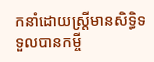កនាំដោយស្ត្រីមានសិទ្ធិទទួលបានកម្ចី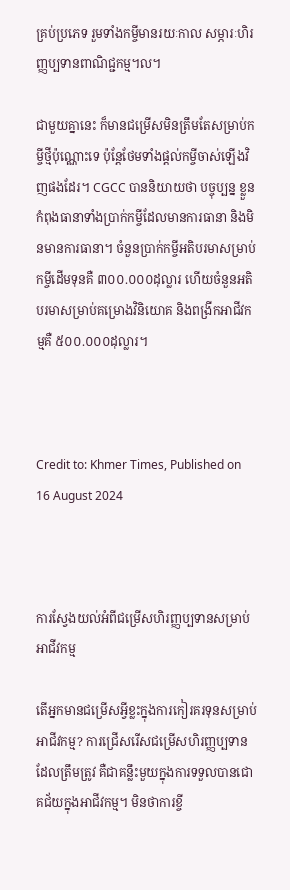គ្រប់ប្រភេទ រួមទាំងកម្ចីមានរយៈកាល សម្ភារៈហិរញ្ញប្បទានពាណិជ្ជកម្ម។ល។

ជាមួយគ្នានេះ ក៏មានជម្រើសមិនត្រឹមតែសម្រាប់កម្ចីថ្មីប៉ុណ្ណោះទេ ប៉ុន្តែថែមទាំងផ្តល់កម្ចីចាស់ឡើងវិញផងដែរ។ CGCC បាននិយាយថា បច្ចុប្បន្ន ខ្លួនកំពុងធានាទាំងប្រាក់កម្ចីដែលមានការធានា និងមិនមានការធានា។ ចំនួនប្រាក់កម្ចីអតិបរមាសម្រាប់កម្ចីដើមទុនគឺ ៣០០.០០០ដុល្លារ ហើយចំនួនអតិបរមាសម្រាប់គម្រោងវិនិយោគ និងពង្រីកអាជីវកម្មគឺ ៥០០.០០០ដុល្លារ។



Credit to: Khmer Times, Published on 16 August 2024



ការស្វែងយល់អំពីជម្រើសហិរញ្ញប្បទានសម្រាប់អាជីវកម្ម

តើអ្នកមានជម្រើសអ្វីខ្លះក្នុងការកៀរគរទុនសម្រាប់អាជីវកម្ម? ការជ្រើសរើសជម្រើសហិរញ្ញប្បទានដែលត្រឹមត្រូវ គឺជាគន្លឹះមួយក្នុងការទទួលបានជោគជ័យក្នុងអាជីវកម្ម។ មិនថាការខ្ចី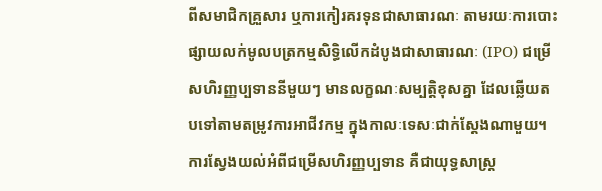ពីសមាជិកគ្រួសារ ឬការកៀរគរទុនជាសាធារណៈ តាមរយៈការបោះផ្សាយលក់មូលបត្រកម្មសិទ្ធិលើកដំបូងជាសាធារណៈ (IPO) ជម្រើសហិរញ្ញប្បទាននីមួយៗ មានលក្ខណៈសម្បត្តិខុសគ្នា ដែលឆ្លើយតបទៅតាមតម្រូវការអាជីវកម្ម ក្នុងកាលៈទេសៈជាក់ស្តែងណាមួយ។ ការស្វែងយល់អំពីជម្រើសហិរញ្ញប្បទាន គឺជាយុទ្ធសាស្ត្រ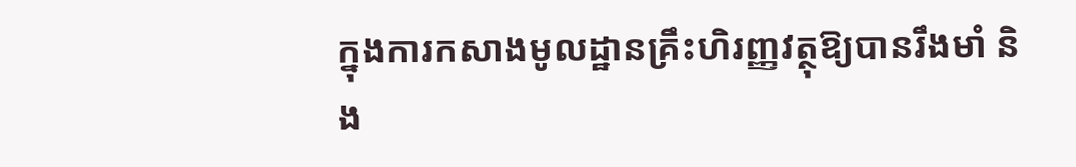ក្នុងការកសាងមូលដ្ឋានគ្រឹះហិរញ្ញវត្ថុឱ្យបានរឹងមាំ និង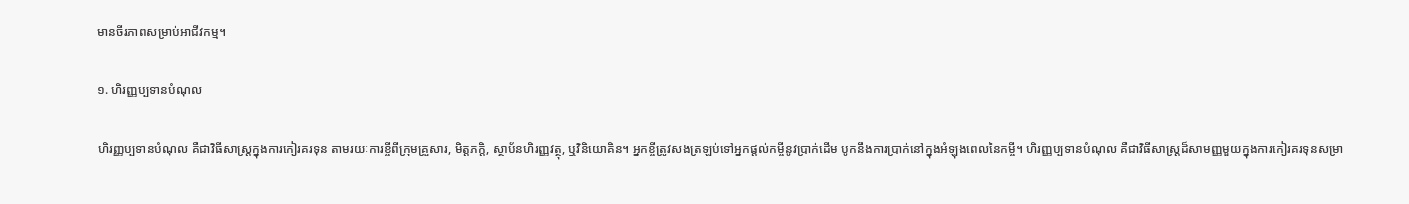មានចីរភាពសម្រាប់អាជីវកម្ម។

១. ហិរញ្ញប្បទានបំណុល

ហិរញ្ញប្បទានបំណុល គឺជាវិធីសាស្ត្រក្នុងការកៀរគរទុន តាមរយៈការខ្ចីពីក្រុមគ្រួសារ, មិត្តភក្តិ, ស្ថាប័នហិរញ្ញវត្ថុ, ឬវិនិយោគិន។ អ្នកខ្ចីត្រូវសងត្រឡប់ទៅអ្នកផ្តល់កម្ចីនូវប្រាក់ដើម បូកនឹងការប្រាក់នៅក្នុងអំឡុងពេលនៃកម្ចី។ ហិរញ្ញប្បទានបំណុល គឺជាវិធីសាស្ត្រដ៏សាមញ្ញមួយក្នុងការកៀរគរទុនសម្រា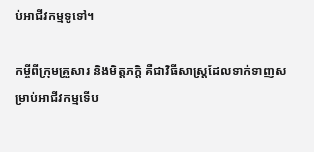ប់អាជីវកម្មទូទៅ។

កម្ចីពីក្រុមគ្រួសារ និងមិត្តភក្តិ គឺជាវិធីសាស្ត្រដែលទាក់ទាញសម្រាប់អាជីវកម្មទើប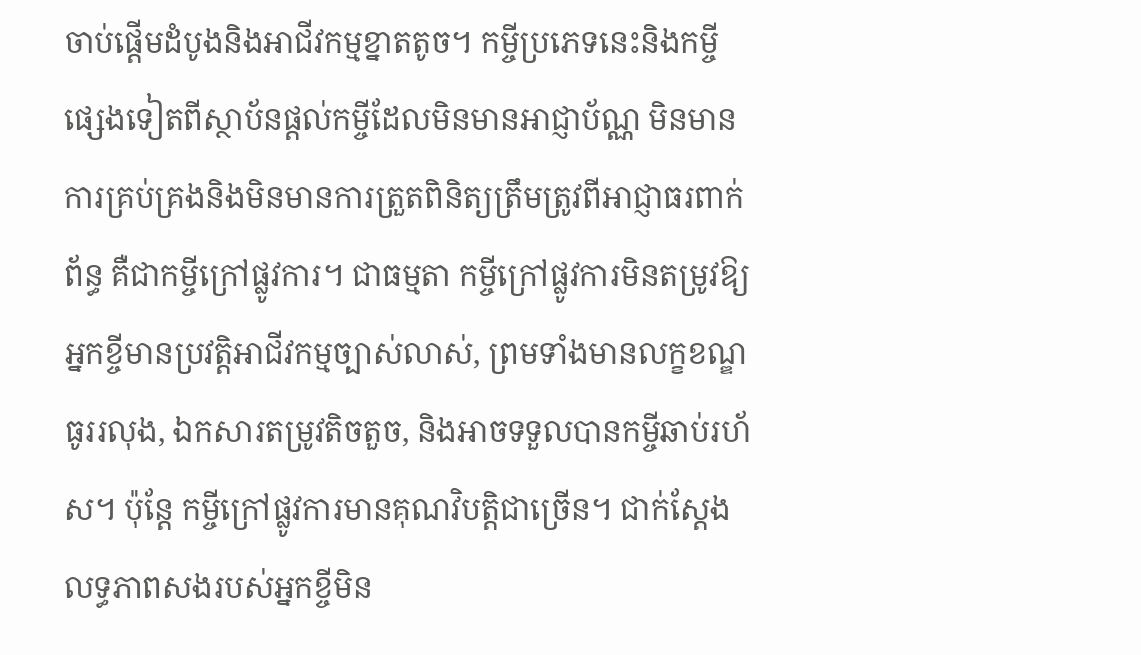ចាប់ផ្តើមដំបូងនិងអាជីវកម្មខ្នាតតូច។ កម្ចីប្រភេទនេះនិងកម្ចីផ្សេងទៀតពីស្ថាប័នផ្តល់កម្ចីដែលមិនមានអាជ្ញាប័ណ្ណ មិនមានការគ្រប់គ្រងនិងមិនមានការត្រួតពិនិត្យត្រឹមត្រូវពីអាជ្ញាធរពាក់ព័ន្ធ គឺជាកម្ចីក្រៅផ្លូវការ។ ជាធម្មតា កម្ចីក្រៅផ្លូវការមិនតម្រូវឱ្យអ្នកខ្ចីមានប្រវត្តិអាជីវកម្មច្បាស់លាស់, ព្រមទាំងមានលក្ខខណ្ឌធូររលុង, ឯកសារតម្រូវតិចតួច, និងអាចទទួលបានកម្ចីឆាប់រហ័ស។ ប៉ុន្តែ កម្ចីក្រៅផ្លូវការមានគុណវិបត្តិជាច្រើន។ ជាក់ស្តែង លទ្ធភាពសងរបស់អ្នកខ្ចីមិន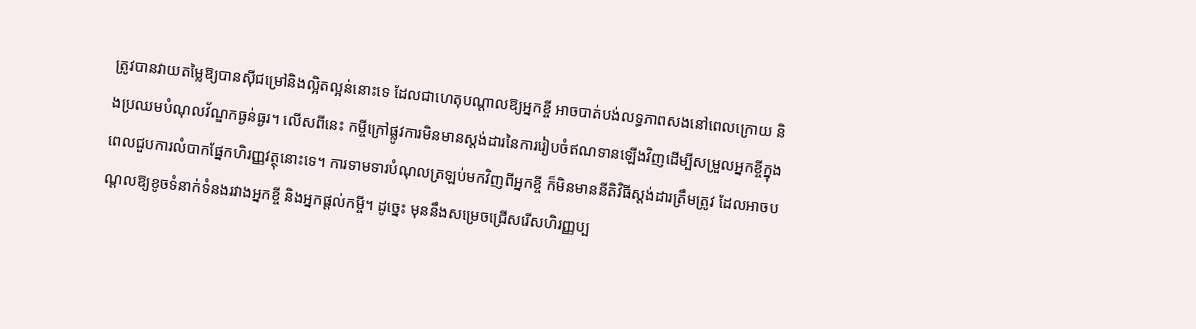ត្រូវបានវាយតម្លៃឱ្យបានស៊ីជម្រៅនិងល្អិតល្អន់នោះទេ ដែលជាហេតុបណ្តាលឱ្យអ្នកខ្ចី អាចបាត់បង់លទ្ធភាពសងនៅពេលក្រោយ និងប្រឈមបំណុលវ័ណ្ឌកធ្ងន់ធ្ងរ។ លើសពីនេះ កម្ចីក្រៅផ្លូវការមិនមានស្តង់ដារនៃការរៀបចំឥណទានឡើងវិញដើម្បីសម្រួលអ្នកខ្ចីក្នុងពេលជួបការលំបាកផ្នែកហិរញ្ញវត្ថុនោះទេ។ ការទាមទារបំណុលត្រឡប់មកវិញពីអ្នកខ្ចី ក៏មិនមាននីតិវិធីស្តង់ដារត្រឹមត្រូវ ដែលអាចបណ្តលឱ្យខូចទំនាក់ទំនងរវាងអ្នកខ្ចី និងអ្នកផ្តល់កម្ចី។ ដូច្នេះ មុននឹងសម្រេចជ្រើសរើសហិរញ្ញប្ប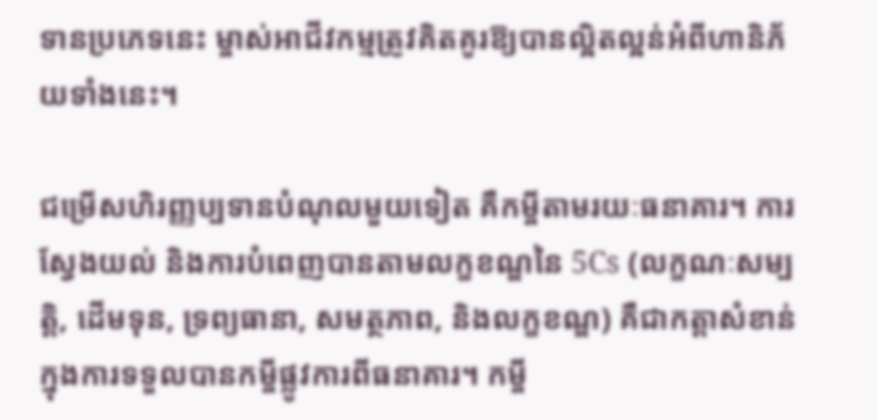ទានប្រភេទនេះ ម្ចាស់អាជីវកម្មត្រូវគិតគូរឱ្យបានល្អិតល្អន់អំពីហានិភ័យទាំងនេះ។

ជម្រើសហិរញ្ញប្បទានបំណុលមួយទៀត គឺកម្ចីតាមរយៈធនាគារ។ ការស្វែងយល់ និងការបំពេញបានតាមលក្ខខណ្ឌនៃ 5Cs (លក្ខណៈសម្បត្តិ, ដើមទុន, ទ្រព្យធានា, សមត្ថភាព, និងលក្ខខណ្ឌ) គឺជាកត្តាសំខាន់ក្នុងការទទួលបានកម្ចីផ្លូវការពីធនាគារ។ កម្ចី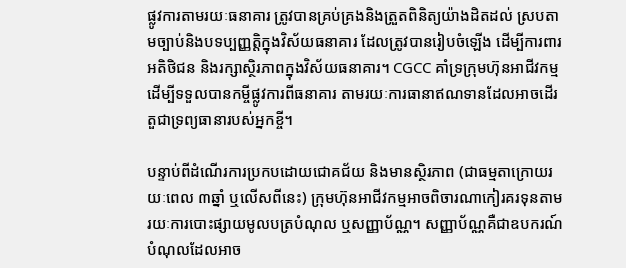ផ្លូវការតាមរយៈធនាគារ ត្រូវបានគ្រប់គ្រងនិងត្រួតពិនិត្យយ៉ាងដិតដល់ ស្របតាមច្បាប់និងបទប្បញ្ញត្តិក្នុងវិស័យធនាគារ ដែលត្រូវបានរៀបចំឡើង ដើម្បីការពារអតិថិជន និងរក្សាស្ថិរភាពក្នុងវិស័យធនាគារ។ CGCC គាំទ្រក្រុមហ៊ុនអាជីវកម្ម ដើម្បីទទួលបានកម្ចីផ្លូវការពីធនាគារ តាមរយៈការធានាឥណទានដែលអាចដើរតួជាទ្រព្យធានារបស់អ្នកខ្ចី។

បន្ទាប់ពីដំណើរការប្រកបដោយជោគជ័យ និងមានស្ថិរភាព (ជាធម្មតាក្រោយរយៈពេល ៣ឆ្នាំ ឬលើសពីនេះ) ក្រុមហ៊ុនអាជីវកម្មអាចពិចារណាកៀរគរទុនតាមរយៈការបោះផ្សាយមូលបត្របំណុល ឬសញ្ញាប័ណ្ណ។ សញ្ញាប័ណ្ណគឺជាឧបករណ៍បំណុលដែលអាច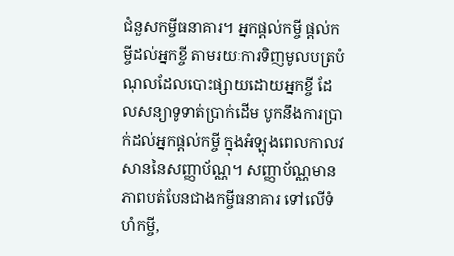ជំនួសកម្ចីធនាគារ។ អ្នកផ្តល់កម្ចី ផ្តល់កម្ចីដល់អ្នកខ្ចី តាមរយៈការទិញមូលបត្របំណុលដែលបោះផ្សាយដោយអ្នកខ្ចី ដែលសន្យាទូទាត់ប្រាក់ដើម បូកនឹងការប្រាក់ដល់អ្នកផ្តល់កម្ចី ក្នុងអំឡុងពេលកាលវសាននៃសញ្ញាប័ណ្ណ។ សញ្ញាប័ណ្ណមានភាពបត់បែនជាងកម្ចីធនាគារ ទៅលើទំហំកម្ចី,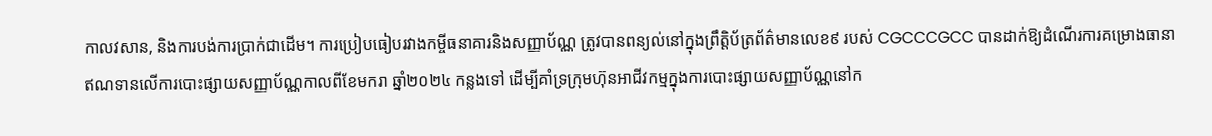កាលវសាន, និងការបង់ការប្រាក់ជាដើម។ ការប្រៀបធៀបរវាងកម្ចីធនាគារនិងសញ្ញាប័ណ្ណ ត្រូវបានពន្យល់នៅក្នុងព្រឹត្តិប័ត្រព័ត៌មានលេខ៩ របស់ CGCCCGCC បានដាក់ឱ្យដំណើរការគម្រោងធានាឥណទានលើការបោះផ្សាយសញ្ញាប័ណ្ណកាលពីខែមករា ឆ្នាំ២០២៤ កន្លងទៅ ដើម្បីគាំទ្រក្រុមហ៊ុនអាជីវកម្មក្នុងការបោះផ្សាយសញ្ញាប័ណ្ណនៅក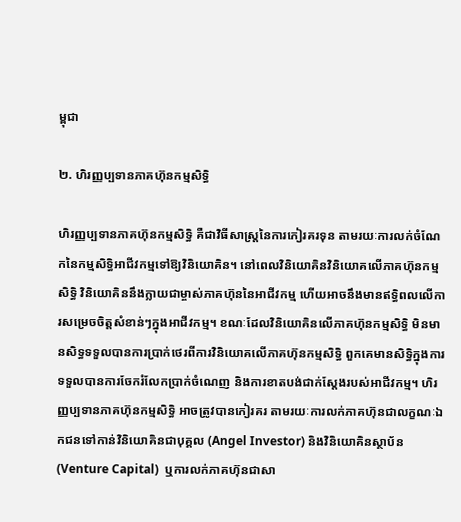ម្ពុជា

២. ហិរញ្ញប្បទានភាគហ៊ុនកម្មសិទ្ធិ

ហិរញ្ញប្បទានភាគហ៊ុនកម្មសិទ្ធិ គឺជាវិធីសាស្ត្រនៃការកៀរគរទុន តាមរយៈការលក់ចំណែកនៃកម្មសិទ្ធិអាជីវកម្មទៅឱ្យវិនិយោគិន។ នៅពេលវិនិយោគិនវិនិយោគលើភាគហ៊ុនកម្មសិទ្ធិ វិនិយោគិននឹងក្លាយជាម្ចាស់ភាគហ៊ុននៃអាជីវកម្ម ហើយអាចនឹងមានឥទ្ធិពលលើការសម្រេចចិត្តសំខាន់ៗក្នុងអាជីវកម្ម។ ខណៈដែលវិនិយោគិនលើភាគហ៊ុនកម្មសិទ្ធិ មិនមានសិទ្ធទទួលបានការប្រាក់ថេរពីការវិនិយោគលើភាគហ៊ុនកម្មសិទ្ធិ ពួកគេមានសិទ្ធិក្នុងការទទួលបានការចែករំលែកប្រាក់ចំណេញ និងការខាតបង់ជាក់ស្តែងរបស់អាជីវកម្ម។ ហិរញ្ញប្បទានភាគហ៊ុនកម្មសិទ្ធិ អាចត្រូវបានកៀរគរ តាមរយៈការលក់ភាគហ៊ុនជាលក្ខណៈឯកជនទៅកាន់វិនិយោគិនជាបុគ្គល (Angel Investor) និងវិនិយោគិនស្ថាប័ន (Venture Capital)  ឬការលក់ភាគហ៊ុនជាសា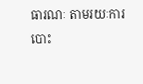ធារណៈ តាមរយៈការបោះ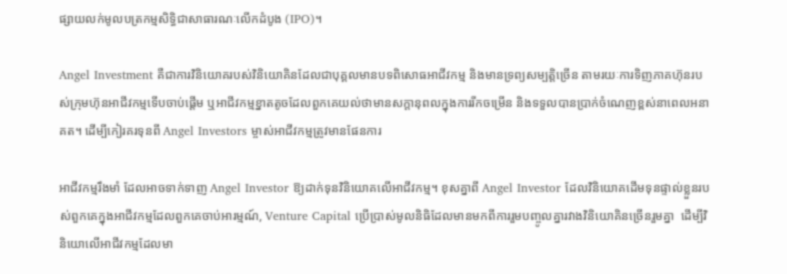ផ្សាយលក់មូលបត្រកម្មសិទ្ធិជាសាធារណៈលើកដំបូង (IPO)។

Angel Investment គឺជាការវិនិយោគរបស់វិនិយោគិនដែលជាបុគ្គលមានបទពិសោធអាជីវកម្ម និងមានទ្រព្យសម្បត្តិច្រើន តាមរយៈការទិញភាគហ៊ុនរបស់ក្រុមហ៊ុនអាជីវកម្មទើបចាប់ផ្តើម ឬអាជីវកម្មខ្នាតតូចដែលពួកគេយល់ថាមានសក្តានុពលក្នុងការរីកចម្រើន និងទទួលបានប្រាក់ចំណេញខ្ពស់នាពេលអនាគត។ ដើម្បីកៀរគរទុនពី Angel Investors ម្ចាស់អាជីវកម្មត្រូវមានផែនការ

អាជីវកម្មរឹងមាំ ដែលអាចទាក់ទាញ Angel Investor ឱ្យដាក់ទុនវិនិយោគលើអាជីវកម្ម។ ខុសគ្នាពី Angel Investor ដែលវិនិយោគដើមទុនផ្ទាល់ខ្លួនរបស់ពួកគេក្នុងអាជីវកម្មដែលពួកគេចាប់អារម្មណ៍, Venture Capital ប្រើប្រាស់មូលនិធិដែលមានមកពីការរួមបញ្ចូលគ្នារវាងវិនិយោគិនច្រើនរួមគ្នា  ដើម្បីវិនិយោលើអាជីវកម្មដែលមា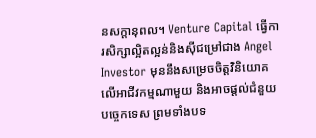នសក្តានុពល។ Venture Capital ធ្វើការសិក្សាល្អិតល្អន់និងស៊ីជម្រៅជាង Angel Investor មុននឹងសម្រេចចិត្តវិនិយោគលើអាជីវកម្មណាមួយ និងអាចផ្តល់ជំនួយបច្ចេកទេស ព្រមទាំងបទ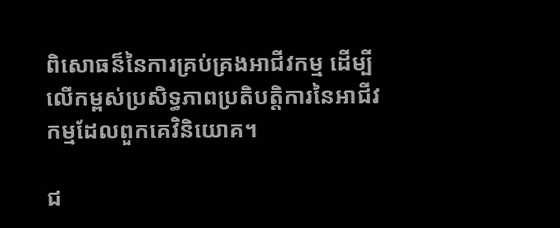ពិសោធន៏នៃការគ្រប់គ្រងអាជីវកម្ម ដើម្បីលើកម្ពស់ប្រសិទ្ធភាពប្រតិបត្តិការនៃអាជីវកម្មដែលពួកគេវិនិយោគ។

ជ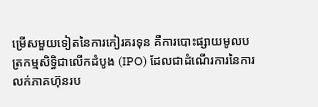ម្រើសមួយទៀតនៃការកៀរគរទុន គឺការបោះផ្សាយមូលបត្រកម្មសិទ្ធិជាលើកដំបូង (IPO) ដែលជាដំណើរការនៃការលក់ភាគហ៊ុនរប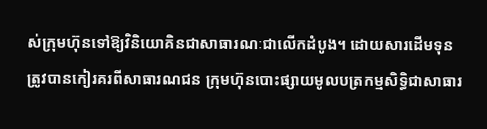ស់ក្រុមហ៊ុនទៅឱ្យវិនិយោគិនជាសាធារណៈជាលើកដំបូង។ ដោយសារដើមទុនត្រូវបានកៀរគរពីសាធារណជន ក្រុមហ៊ុនបោះផ្សាយមូលបត្រកម្មសិទ្ធិជាសាធារ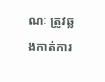ណៈ ត្រូវឆ្លងកាត់ការ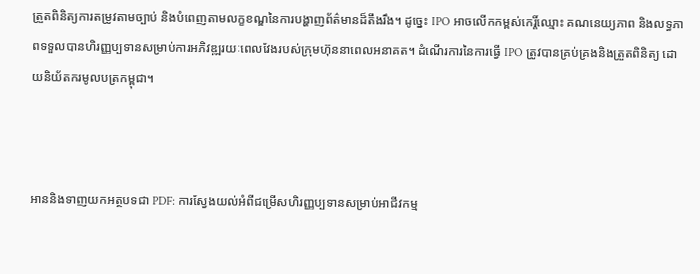ត្រួតពិនិត្យការតម្រូវតាមច្បាប់ និងបំពេញតាមលក្ខខណ្ឌនៃការបង្ហាញព័ត៌មានដ៏តឹងរឹង។ ដូច្នេះ IPO អាចលើកកម្ពស់កេរ្តិ៍ឈ្មោះ គណនេយ្យភាព និងលទ្ធភាពទទួលបានហិរញ្ញប្បទានសម្រាប់ការអភិវឌ្ឍរយៈពេលវែងរបស់ក្រុមហ៊ុននាពេលអនាគត។ ដំណើរការនៃការធ្វើ IPO ត្រូវបានគ្រប់គ្រងនិងត្រួតពិនិត្យ ដោយនិយ័តករមូលបត្រកម្ពុជា។



អាននិងទាញយកអត្ថបទជា PDF: ការស្វែងយល់អំពីជម្រើសហិរញ្ញប្បទានសម្រាប់អាជីវកម្ម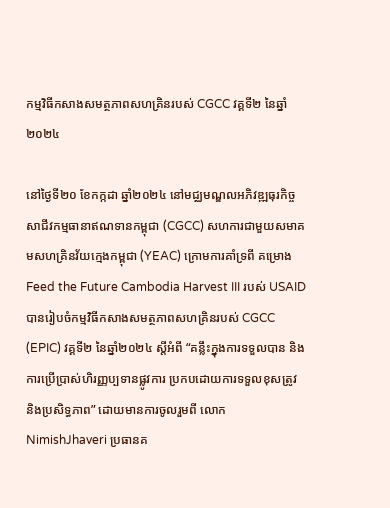កម្មវិធីកសាងសមត្ថភាពសហគ្រិនរបស់ CGCC វគ្គទី២ នៃឆ្នាំ២០២៤

នៅថ្ងៃទី២០ ខែកក្កដា ឆ្នាំ២០២៤ នៅមជ្ឈមណ្ឌលអភិវឌ្ឍធុរកិច្ច សាជីវកម្មធានាឥណទានកម្ពុជា (CGCC) សហការជាមួយសមាគមសហគ្រិនវ័យក្មេងកម្ពុជា (YEAC) ក្រោមការគាំទ្រពី គម្រោង Feed the Future Cambodia Harvest III របស់ USAID បានរៀបចំកម្មវិធីកសាងសមត្ថភាពសហគ្រិនរបស់ CGCC (EPIC) វគ្គទី២ នៃឆ្នាំ២០២៤ ស្តីអំពី “គន្លឹះក្នុងការទទួលបាន និងការប្រើប្រាស់ហិរញ្ញប្បទានផ្លូវការ ប្រកបដោយការទទួលខុសត្រូវ និងប្រសិទ្ធភាព” ដោយមានការចូលរួមពី លោក NimishJhaveri ប្រធានគ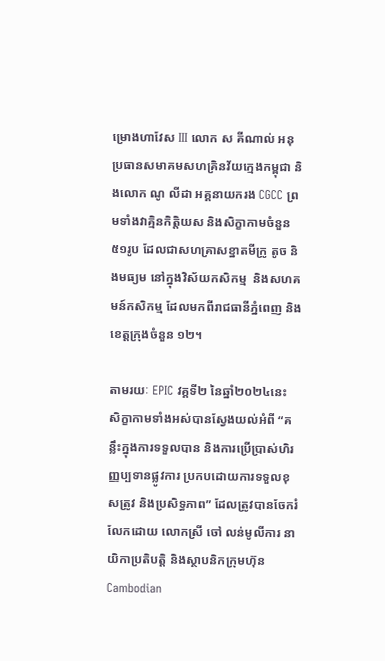ម្រោងហាវែស III លោក ស គីណាល់ អនុប្រធានសមាគមសហគ្រិនវ័យក្មេងកម្ពុជា និងលោក ណូ លីដា អគ្គនាយករង CGCC ព្រមទាំងវាគ្មិនកិត្តិយស និងសិក្ខាកាមចំនួន ៥១រូប ដែលជាសហគ្រាសខ្នាតមីក្រូ តូច និងមធ្យម នៅក្នុងវិស័យកសិកម្ម  និងសហគមន៍កសិកម្ម ដែលមកពីរាជធានីភ្នំពេញ និងខេត្តក្រុងចំនួន ១២។

តាមរយៈ EPIC វគ្គទី២ នៃឆ្នាំ២០២៤នេះ សិក្ខាកាមទាំងអស់បានស្វែងយល់អំពី “គន្លឹះក្នុងការទទួលបាន និងការប្រើប្រាស់ហិរញ្ញប្បទានផ្លូវការ ប្រកបដោយការទទួលខុសត្រូវ និងប្រសិទ្ធភាព” ដែលត្រូវបានចែករំលែកដោយ លោកស្រី ចៅ លន់មូលីការ នាយិកាប្រតិបត្តិ និងស្ថាបនិកក្រុមហ៊ុន Cambodian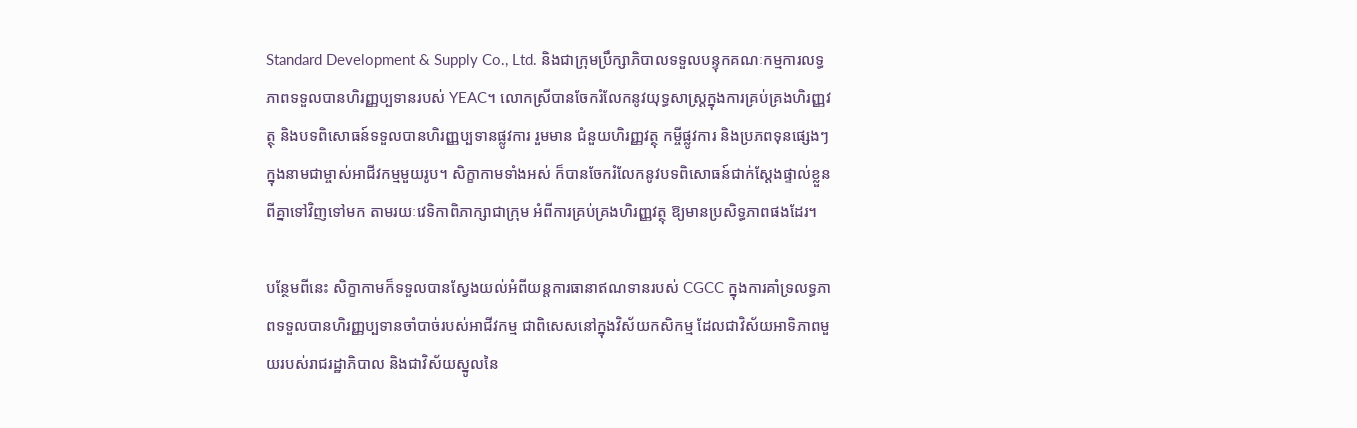Standard Development & Supply Co., Ltd. និងជាក្រុមប្រឹក្សាភិបាលទទួលបន្ទុកគណៈកម្មការលទ្ធភាពទទួលបានហិរញ្ញប្បទានរបស់ YEAC។ លោកស្រីបានចែករំលែកនូវយុទ្ធសាស្រ្តក្នុងការគ្រប់គ្រងហិរញ្ញវត្ថុ និងបទពិសោធន៍ទទួលបានហិរញ្ញប្បទានផ្លូវការ រួមមាន ជំនួយហិរញ្ញវត្ថុ កម្ចីផ្លូវការ និងប្រភពទុនផ្សេងៗ ក្នុងនាមជាម្ចាស់អាជីវកម្មមួយរូប។ សិក្ខាកាមទាំងអស់ ក៏បានចែករំលែកនូវបទពិសោធន៍ជាក់ស្តែងផ្ទាល់ខ្លួន ពីគ្នាទៅវិញទៅមក តាមរយៈវេទិកាពិភាក្សាជាក្រុម អំពីការគ្រប់គ្រងហិរញ្ញវត្ថុ ឱ្យមានប្រសិទ្ធភាពផងដែរ។

បន្ថែមពីនេះ សិក្ខាកាមក៏ទទួលបានស្វែងយល់អំពីយន្តការធានាឥណទានរបស់ CGCC ក្នុងការគាំទ្រលទ្ធភាពទទួលបានហិរញ្ញប្បទានចាំបាច់របស់អាជីវកម្ម ជាពិសេសនៅក្នុងវិស័យកសិកម្ម ដែលជាវិស័យអាទិភាពមួយរបស់រាជរដ្ឋាភិបាល និងជាវិស័យស្នូលនៃ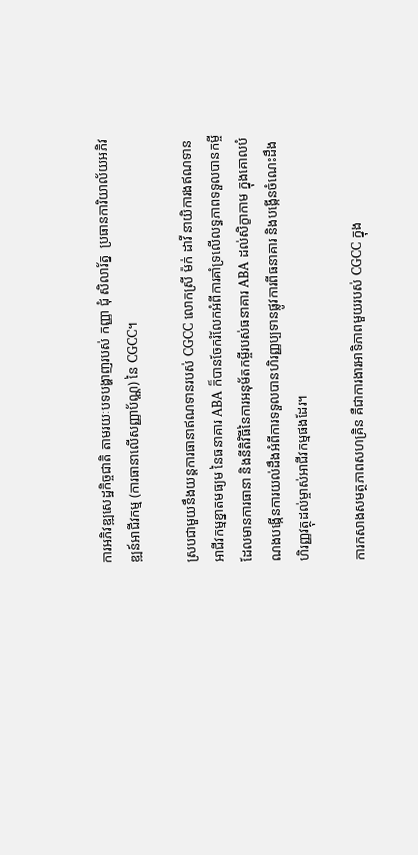ការអភិវឌ្ឍសេដ្ឋកិច្ចជាតិ តាមរយៈបទបង្ហាញរបស់ កញ្ញា ជុំ សិលារ័ត្ន  ប្រធានការិយាល័យអភិវឌ្ឍន៍អាជីវកម្ម (ការធានាលើសញ្ញាប័ណ្ណ) នៃ CGCC។

ស្របជាមួយនឹងយន្តការធានាឥណទានរបស់ CGCC លោកស្រី ម៉ក់ ដាវី នាយិការងឥណទានអាជីវកម្មខ្នាតមធ្យម នៃធនាគារ ABA ក៏បានចែករំលែកអំពីការគាំទ្រលើលទ្ធភាពទទួលបានកម្ចីដែលមានការធានា និងនីតិវិធីនៃការអនុម័តកម្ចីរបស់ធនាគារ ABA ដល់សិក្ខាកាម ក្នុងគោលបំណងបង្កើនការយល់ដឹងអំពីការទទួលបានហិរញ្ញប្បទានផ្លូវការពីធនាគារ និងបង្កើនចំណេះដឹងហិរញ្ញវត្ថុដល់ម្ចាស់អាជីវកម្មផងដែរ។

ការកសាងសមត្ថភាពសហគ្រិន គឺជាការងារអាទិភាពមួយរបស់ CGCC ក្នុង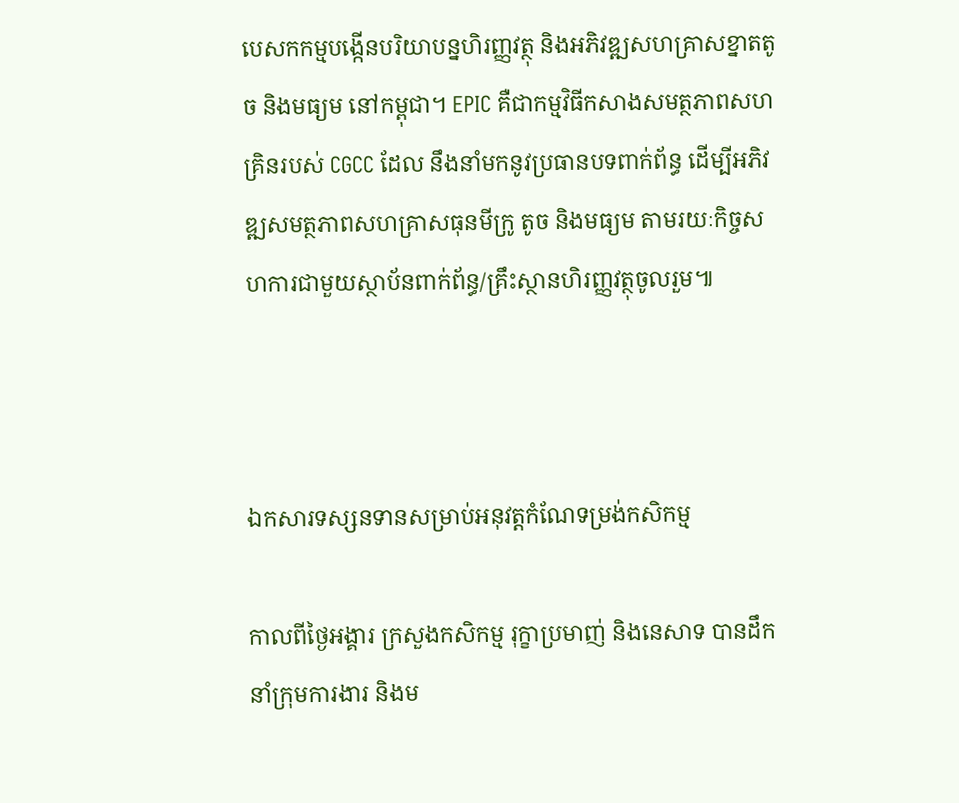បេសកកម្មបង្កើនបរិយាបន្នហិរញ្ញវត្ថុ និងអភិវឌ្ឍសហគ្រាសខ្នាតតូច និងមធ្យម នៅកម្ពុជា។ EPIC គឺជាកម្មវិធីកសាងសមត្ថភាពសហគ្រិនរបស់ CGCC ដែល នឹងនាំមកនូវប្រធានបទពាក់ព័ន្ធ ដើម្បីអភិវឌ្ឍសមត្ថភាពសហគ្រាសធុនមីក្រូ តូច និងមធ្យម តាមរយៈកិច្ចសហការជាមួយស្ថាប័នពាក់ព័ន្ធ/គ្រឹះស្ថានហិរញ្ញវត្ថុចូលរួម៕



ឯកសារទស្សនទានសម្រាប់អនុវត្តកំណែទម្រង់កសិកម្ម

កាលពីថ្ងៃអង្គារ ក្រសួងកសិកម្ម រុក្ខាប្រមាញ់ និងនេសាទ បានដឹកនាំក្រុមការងារ និងម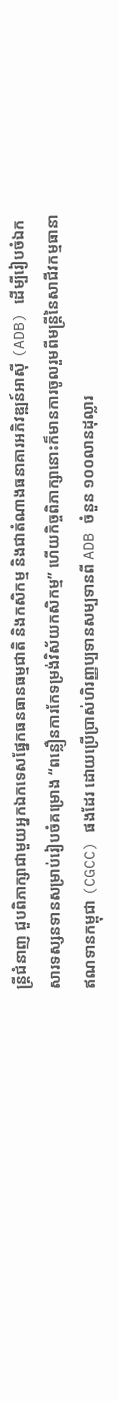ន្ត្រីជំនាញ ជួបពិភាក្សាជាមួយអ្នកឯកទេសផ្នែកធនធានធម្មជាតិ និងកសិកម្ម និងជាតំណាងធនាគារអភិវឌ្ឍន៍អាស៊ី (ADB) ដើម្បីរៀបចំឯកសារទស្សនទានសម្រាប់រៀបចំគម្រោង “ពន្លឿនការកែទម្រង់វិស័យកសិកម្ម” ហើយកិច្ចពិភាក្សានោះក៏មានការចូលរួមពីមន្ត្រីនៃសាជីវកម្មធានាឥណទានកម្ពុជា (CGCC) ផងដែរ ដោយប្រើប្រាស់ហិរញ្ញប្បទានសម្បទានពី ADB ចំនួន ១០០លានដុល្លារ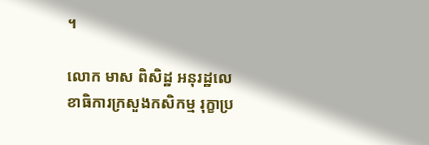។

លោក មាស ពិសិដ្ឋ អនុរដ្ឋលេខាធិការក្រសួងកសិកម្ម រុក្ខាប្រ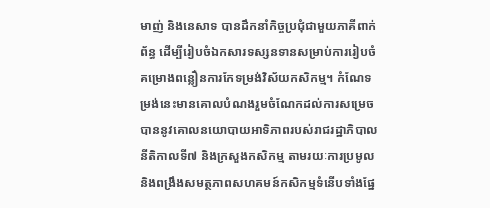មាញ់ និងនេសាទ បានដឹកនាំកិច្ចប្រជុំជាមួយភាគីពាក់ព័ន្ធ ដើម្បីរៀបចំឯកសារទស្សនទានសម្រាប់ការរៀបចំគម្រោងពន្លឿនការកែទម្រង់វិស័យកសិកម្ម។ កំណែទម្រង់នេះមានគោលបំណងរួមចំណែកដល់ការសម្រេចបាននូវគោលនយោបាយអាទិភាពរបស់រាជរដ្ឋាភិបាលនីតិកាលទី៧ និងក្រសួងកសិកម្ម តាមរយៈការប្រមូល និងពង្រឹងសមត្ថភាពសហគមន៍កសិកម្មទំនើបទាំងផ្នែ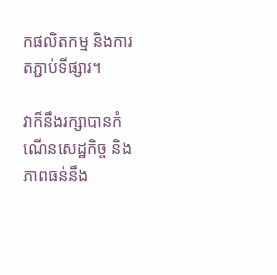កផលិតកម្ម និងការតភ្ជាប់ទីផ្សារ។

វាក៏នឹងរក្សាបានកំណើនសេដ្ឋកិច្ច និងភាពធន់នឹង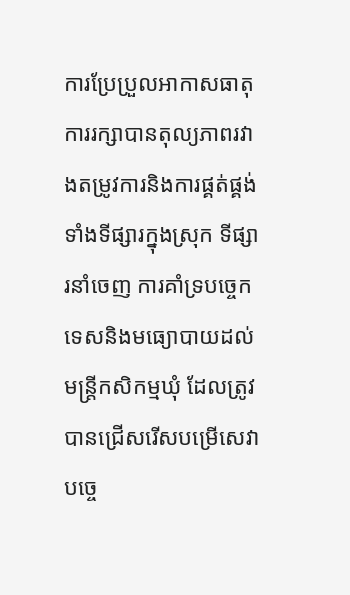ការប្រែប្រួលអាកាសធាតុ ការរក្សាបានតុល្យភាពរវាងតម្រូវការនិងការផ្គត់ផ្គង់ ទាំងទីផ្សារក្នុងស្រុក ទីផ្សារនាំចេញ ការគាំទ្របច្ចេកទេសនិងមធ្យោបាយដល់មន្ត្រីកសិកម្មឃុំ ដែលត្រូវបានជ្រើសរើសបម្រើសេវាបច្ចេ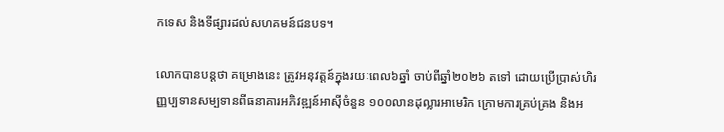កទេស និងទីផ្សារដល់សហគមន៍ជនបទ។

លោកបានបន្តថា គម្រោងនេះ ត្រូវអនុវត្តន៍ក្នុងរយៈពេល៦ឆ្នាំ ចាប់ពីឆ្នាំ២០២៦ តទៅ ដោយប្រើប្រាស់ហិរញ្ញប្បទានសម្បទានពីធនាគារអភិវឌ្ឍន៍អាស៊ីចំនួន ១០០លានដុល្លារអាមេរិក ក្រោមការគ្រប់គ្រង និងអ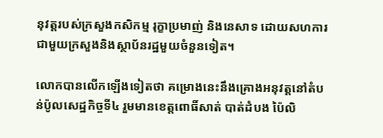នុវត្តរបស់ក្រសួងកសិកម្ម រុក្ខាប្រមាញ់ និងនេសាទ ដោយសហការជាមួយក្រសួងនិងស្ថាប័នរដ្ឋមួយចំនួនទៀត។

លោកបានលើកឡើងទៀតថា គម្រោងនេះនឹងគ្រោងអនុវត្តនៅតំបន់ប៉ូលសេដ្ឋកិច្ចទី៤ រួមមានខេត្តពោធិ៍សាត់ បាត់ដំបង ប៉ៃលិ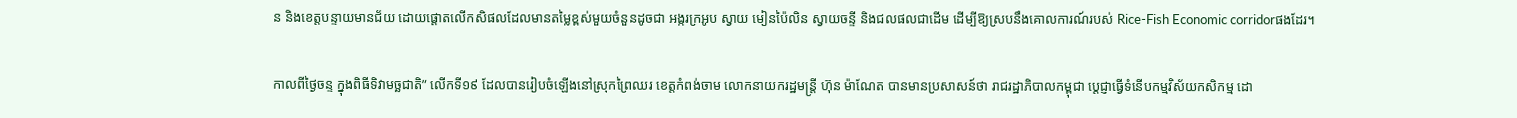ន និងខេត្តបន្ទាយមានជ័យ ដោយផ្តោតលើកសិផលដែលមានតម្លៃខ្ពស់មួយចំនួនដូចជា អង្ករក្រអូប ស្វាយ មៀនប៉ៃលិន ស្វាយចន្ទី និងជលផលជាដើម ដើម្បីឱ្យស្របនឹងគោលការណ៍របស់ Rice-Fish Economic corridorផងដែរ។

កាលពីថ្ងៃចន្ទ ក្នុងពិធីទិវាមច្ឆជាតិ” លើកទី១៩ ដែលបានរៀបចំឡើងនៅស្រុកព្រៃឈរ ខេត្តកំពង់ចាម លោកនាយករដ្ឋមន្ត្រី ហ៊ុន ម៉ាណែត បានមានប្រសាសន៍ថា រាជរដ្ឋាភិបាលកម្ពុជា ប្តេជ្ញាធ្វើទំនើបកម្មវិស័យកសិកម្ម ដោ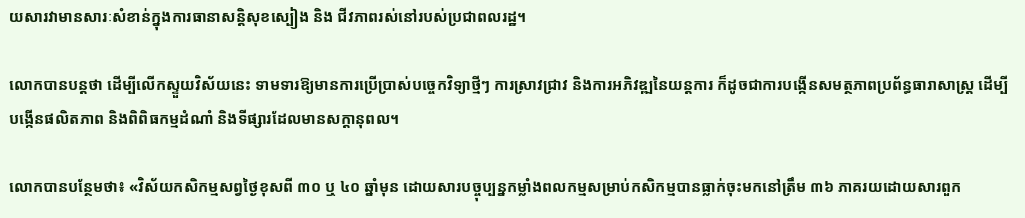យសារវាមានសារៈសំខាន់ក្នុងការធានាសន្តិសុខស្បៀង និង ជីវភាពរស់នៅរបស់ប្រជាពលរដ្ឋ។

លោកបានបន្តថា ដើម្បីលើកស្ទួយវិស័យនេះ ទាមទារឱ្យមានការប្រើប្រាស់បច្ចេកវិទ្យាថ្មីៗ ការស្រាវជ្រាវ និងការអភិវឌ្ឍនៃយន្តការ ក៏ដូចជាការបង្កើនសមត្ថភាពប្រព័ន្ធធារាសាស្ត្រ ដើម្បីបង្កើនផលិតភាព និងពិពិធកម្មដំណាំ និងទីផ្សារដែលមានសក្តានុពល។

លោកបានបន្ថែមថា៖ «វិស័យកសិកម្មសព្វថ្ងៃខុសពី ៣០ ឬ ៤០ ឆ្នាំមុន ដោយសារបច្ចុប្បន្នកម្លាំងពលកម្មសម្រាប់កសិកម្មបានធ្លាក់ចុះមកនៅត្រឹម ៣៦ ភាគរយដោយសារពួក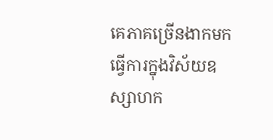គេភាគច្រើនងាកមកធ្វើការក្នុងវិស័យឧស្សាហក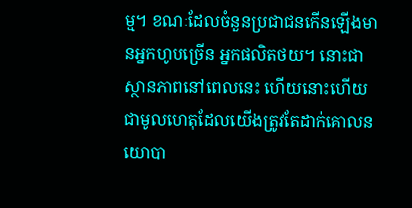ម្ម។ ខណៈដែលចំនួនប្រជាជនកើនឡើងមានអ្នកហូបច្រើន អ្នកផលិតថយ។ នោះជាស្ថានភាពនៅពេលនេះ ហើយនោះហើយជាមូលហេតុដែលយើងត្រូវតែដាក់គោលនយោបា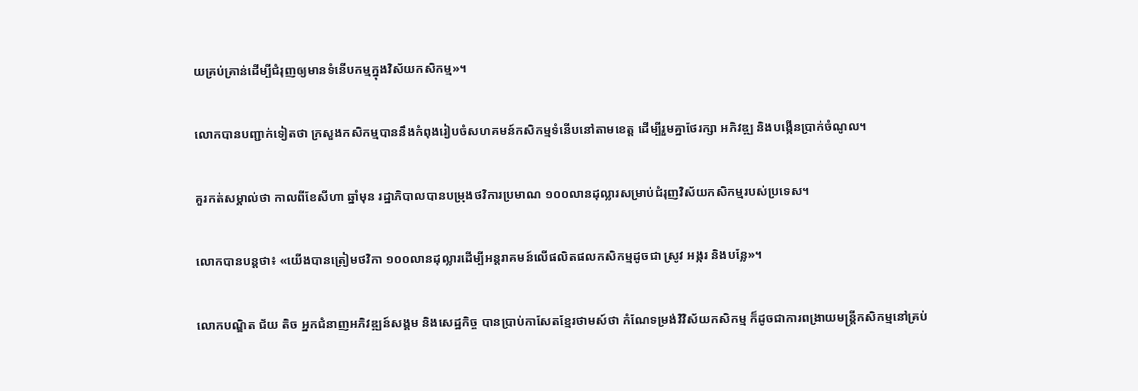យគ្រប់គ្រាន់ដើម្បីជំរុញឲ្យមានទំនើបកម្មក្នុងវិស័យកសិកម្ម»។

លោកបានបញ្ជាក់ទៀតថា ក្រសួងកសិកម្មបាននឹងកំពុងរៀបចំសហគមន៍កសិកម្មទំនើបនៅតាមខេត្ត ដើម្បីរួមគ្នាថែរក្សា អភិវឌ្ឍ និងបង្កើនប្រាក់ចំណូល។

គួរកត់សម្គាល់ថា កាលពីខែសីហា ឆ្នាំមុន រដ្ឋាភិបាលបានបម្រុងថវិការប្រមាណ ១០០លានដុល្លារសម្រាប់ជំរុញវិស័យកសិកម្មរបស់ប្រទេស។

លោកបានបន្តថា៖ «យើងបានត្រៀមថវិកា ១០០លានដុល្លារដើម្បីអន្តរាគមន៍លើផលិតផលកសិកម្មដូចជា ស្រូវ អង្ករ និងបន្លែ»។

លោកបណ្ឌិត ជ័យ តិច អ្នកជំនាញអភិវឌ្ឍន៍សង្គម និងសេដ្ឋកិច្ច បានប្រាប់កាសែតខ្មែរថាមស៍ថា កំណែទម្រង់វិវិស័យកសិកម្ម ក៏ដូចជាការពង្រាយមន្ត្រីកសិកម្មនៅគ្រប់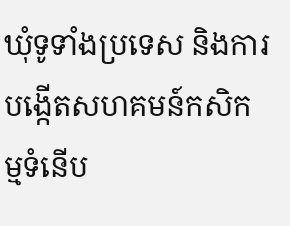ឃុំទូទាំងប្រទេស និងការបង្កើតសហគមន៍កសិកម្មទំនើប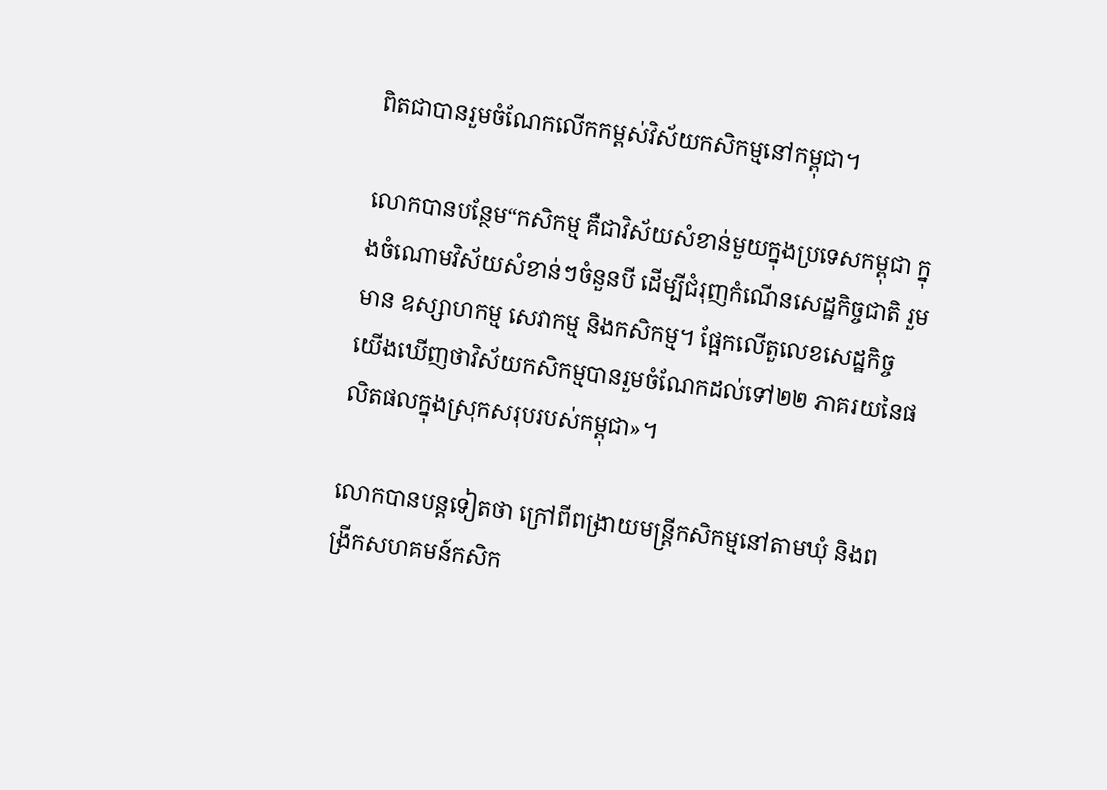ពិតជាបានរួមចំណែកលើកកម្ពស់វិស័យកសិកម្មនៅកម្ពុជា។

លោកបានបន្ថែម“កសិកម្ម គឺជាវិស័យសំខាន់មួយក្នុងប្រទេសកម្ពុជា ក្នុងចំណោមវិស័យសំខាន់ៗចំនួនបី ដើម្បីជំរុញកំណើនសេដ្ឋកិច្ចជាតិ រួមមាន ឧស្សាហកម្ម សេវាកម្ម និងកសិកម្ម។ ផ្អែកលើតួលេខសេដ្ឋកិច្ច យើងឃើញថាវិស័យកសិកម្មបានរួមចំណែកដល់ទៅ២២ ភាគរយនៃផលិតផលក្នុងស្រុកសរុបរបស់កម្ពុជា»។

លោកបានបន្តទៀតថា ក្រៅពីពង្រាយមន្ត្រីកសិកម្មនៅតាមឃុំ និងពង្រីកសហគមន៍កសិក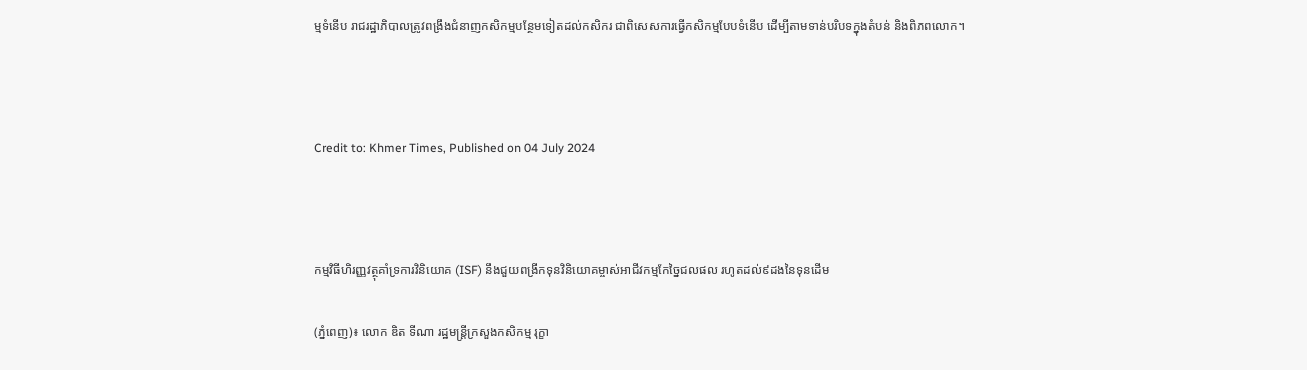ម្មទំនើប រាជរដ្ឋាភិបាលត្រូវពង្រឹងជំនាញកសិកម្មបន្ថែមទៀតដល់កសិករ ជាពិសេសការធ្វើកសិកម្មបែបទំនើប ដើម្បីតាមទាន់បរិបទក្នុងតំបន់ និងពិភពលោក។



Credit to: Khmer Times, Published on 04 July 2024



កម្មវិធីហិរញ្ញវត្ថុគាំទ្រការវិនិយោគ (ISF) នឹងជួយពង្រីកទុនវិនិយោគម្ចាស់អាជីវកម្មកែច្នៃជលផល រហូតដល់៩ដងនៃទុនដើម

(ភ្នំពេញ)៖ លោក ឌិត ទីណា រដ្ឋមន្រ្តីក្រសួងកសិកម្ម រុក្ខា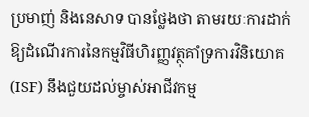ប្រមាញ់ និងនេសាទ បានថ្លែងថា តាមរយៈការដាក់ឱ្យដំណើរការនៃកម្មវិធីហិរញ្ញវត្ថុគាំទ្រការវិនិយោគ (ISF) នឹងជួយដល់ម្ចាស់អាជីវកម្ម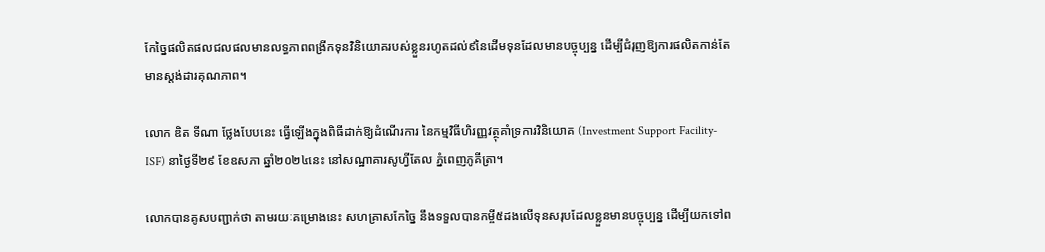កែច្នៃផលិតផលជលផលមានលទ្ធភាពពង្រីកទុនវិនិយោគរបស់ខ្លួនរហូតដល់៩នៃដើមទុនដែលមានបច្ចុប្បន្ន ដើម្បីជំរុញឱ្យការផលិតកាន់តែមានស្តង់ដារគុណភាព។

លោក ឌិត ទីណា ថ្លែងបែបនេះ ធ្វើឡើងក្នុងពិធីដាក់ឱ្យដំណើរការ នៃកម្មវិធីហិរញ្ញវត្ថុគាំទ្រការវិនិយោគ (Investment Support Facility-ISF) នាថ្ងៃទី២៩ ខែឧសភា ឆ្នាំ២០២៤នេះ នៅសណ្ឋាគារសូហ្វីតែល ភ្នំពេញភូគីត្រា។

លោកបានគូសបញ្ជាក់ថា តាមរយៈគម្រោងនេះ សហគ្រាសកែច្នៃ នឹងទទួលបានកម្ចី៥ដងលើទុនសរុបដែលខ្លួនមានបច្ចុប្បន្ន ដើម្បីយកទៅព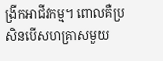ង្រីកអាជីវកម្ម។ ពោលគឺប្រសិនបើសហគ្រាសមួយ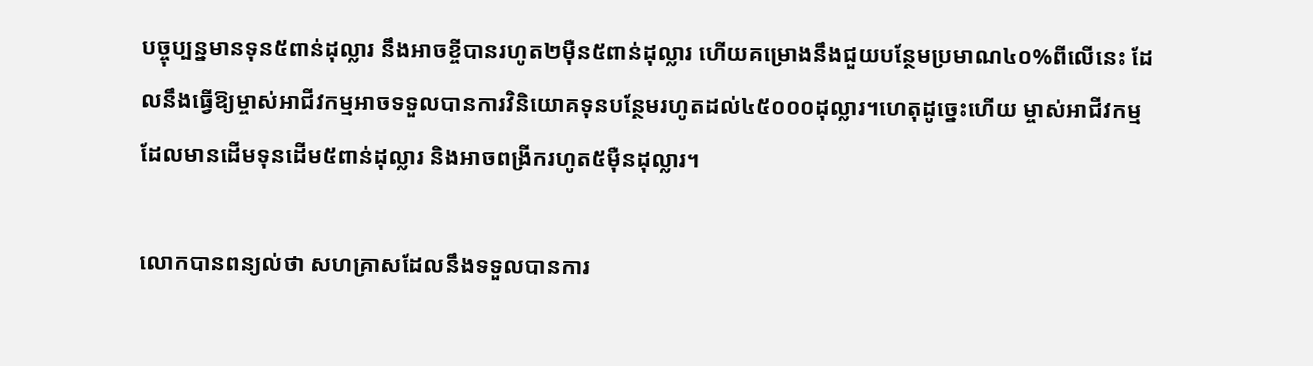បច្ចុប្បន្នមានទុន៥ពាន់ដុល្លារ នឹងអាចខ្ចីបានរហូត២ម៉ឺន៥ពាន់ដុល្លារ ហើយគម្រោងនឹងជួយបន្ថែមប្រមាណ៤០%ពីលើនេះ ដែលនឹងធ្វើឱ្យម្ចាស់អាជីវកម្មអាចទទួលបានការវិនិយោគទុនបន្ថែមរហូតដល់៤៥០០០ដុល្លារ។ហេតុដូច្នេះហើយ ម្ចាស់អាជីវកម្មដែលមានដើមទុនដើម៥ពាន់ដុល្លារ និងអាចពង្រីករហូត៥ម៉ឺនដុល្លារ។

លោកបានពន្យល់ថា សហគ្រាសដែលនឹងទទួលបានការ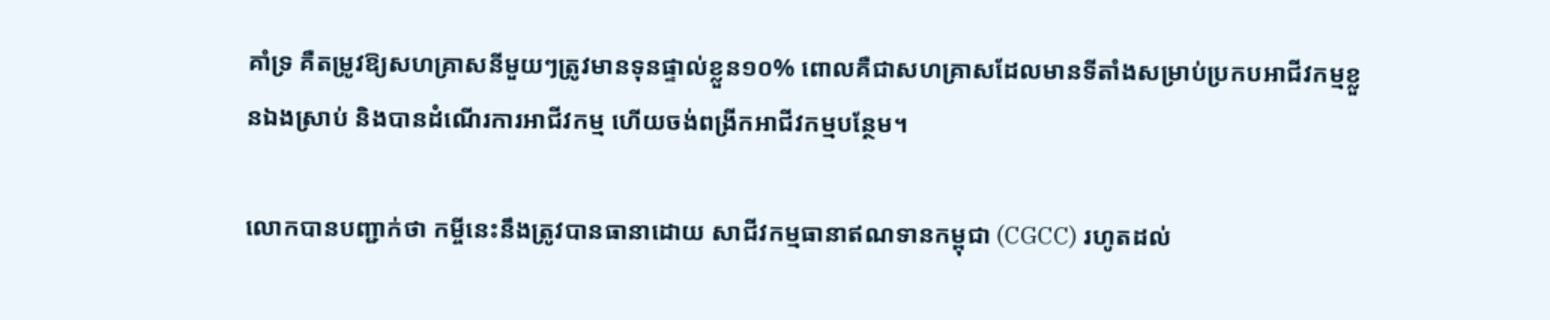គាំទ្រ គឺតម្រូវឱ្យសហគ្រាសនីមួយៗត្រូវមានទុនផ្ទាល់ខ្លួន១០% ពោលគឺជាសហគ្រាសដែលមានទីតាំងសម្រាប់ប្រកបអាជីវកម្មខ្លួនឯងស្រាប់ និងបានដំណើរការអាជីវកម្ម ហើយចង់ពង្រីកអាជីវកម្មបន្ថែម។

លោកបានបញ្ជាក់ថា កម្ចីនេះនឹងត្រូវបានធានាដោយ សាជីវកម្មធានាឥណទានកម្ពុជា (CGCC) រហូតដល់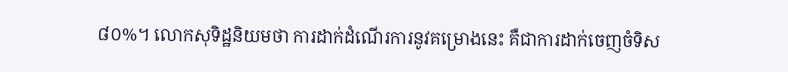៨០%។ លោកសុទិដ្ឋនិយមថា ការដាក់ដំណើរការនូវគម្រោងនេះ គឺជាការដាក់ចេញចំទិស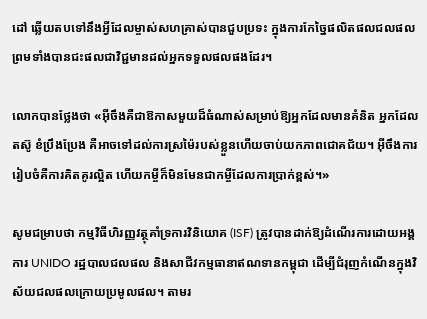ដៅ ឆ្លើយតបទៅនឹងអ្វីដែលម្ចាស់សហគ្រាស់បានជួបប្រទះ ក្នុងការកែច្នៃផលិតផលជលផល ព្រមទាំងបានជះផលជាវិជ្ជមានដល់អ្នកទទួលផលផងដែរ។

លោកបានថ្លែងថា «អ៊ីចឹងគឺជាឱកាសមួយដ៏ធំណាស់សម្រាប់ឱ្យអ្នកដែលមានគំនិត អ្នកដែលតស៊ូ ខំប្រឹងប្រែង គឺអាចទៅដល់ការស្រម៉ៃរបស់ខ្លួនហើយចាប់យកភាពជោគជ័យ។ អ៊ីចឹងការរៀបចំគឺការគិតគូរល្អិត ហើយកម្ចីក៏មិនមែនជាកម្ចីដែលការប្រាក់ខ្ពស់។»

សូមជម្រាបថា កម្មវិធីហិរញ្ញវត្ថុគាំទ្រការវិនិយោគ (ISF) ត្រូវបានដាក់ឱ្យដំណើរការដោយអង្គការ UNIDO រដ្ឋបាលជលផល និងសាជីវកម្មធានាឥណទានកម្ពុជា ដើម្បីជំរុញកំណើនក្នុងវិស័យជលផលក្រោយប្រមូលផល។ តាមរ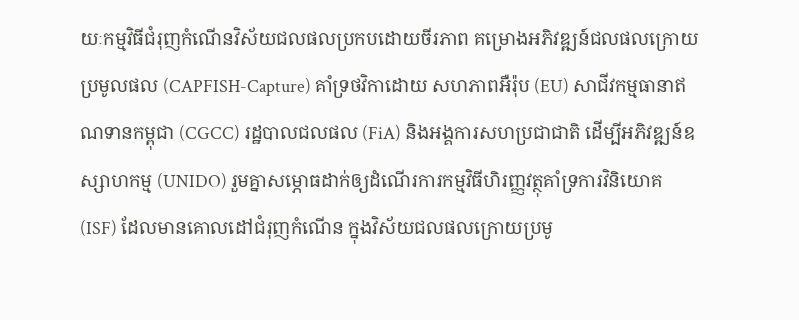យៈកម្មវិធីជំរុញកំណើនវិស័យជលផលប្រកបដោយចីរភាព គម្រោងអភិវឌ្ឍន៍ជលផលក្រោយប្រមូលផល (CAPFISH-Capture) គាំទ្រថវិកាដោយ សហភាពអឺរ៉ុប (EU) សាជីវកម្មធានាឥណទានកម្ពុជា (CGCC) រដ្ឋបាលជលផល (FiA) និងអង្គការសហប្រជាជាតិ ដើម្បីអភិវឌ្ឍន៍ឧស្សាហកម្ម (UNIDO) រួមគ្នាសម្ភោធដាក់ឲ្យដំណើរការកម្មវិធីហិរញ្ញវត្ថុគាំទ្រការវិនិយោគ (ISF) ដែលមានគោលដៅជំរុញកំណើន ក្នុងវិស័យជលផលក្រោយប្រមូ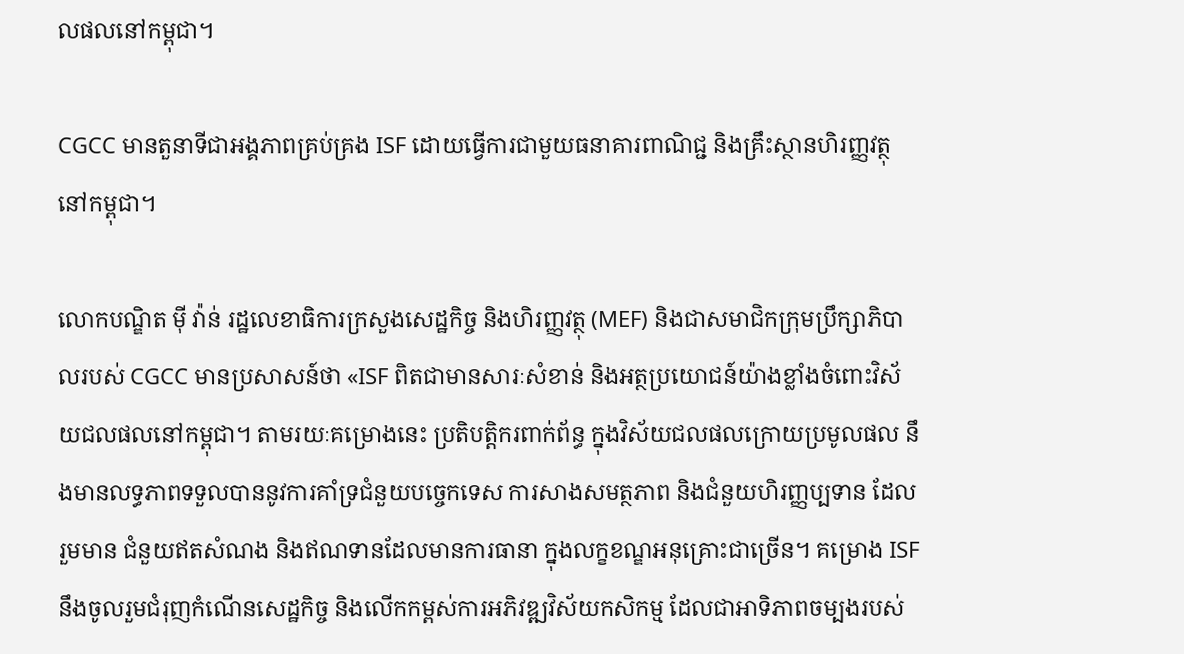លផលនៅកម្ពុជា។

CGCC មានតួនាទីជាអង្គភាពគ្រប់គ្រង ISF ដោយធ្វើការជាមួយធនាគារពាណិជ្ជ និងគ្រឹះស្ថានហិរញ្ញវត្ថុនៅកម្ពុជា។

លោកបណ្ឌិត ម៉ី វ៉ាន់ រដ្ឋលេខាធិការក្រសួងសេដ្ឋកិច្ច និងហិរញ្ញវត្ថុ (MEF) និងជាសមាជិកក្រុមប្រឹក្សាភិបាលរបស់ CGCC មានប្រសាសន៍ថា «ISF ពិតជាមានសារៈសំខាន់ និងអត្ថប្រយោជន៍យ៉ាងខ្លាំងចំពោះវិស័យជលផលនៅកម្ពុជា។ តាមរយៈគម្រោងនេះ ប្រតិបត្តិករពាក់ព័ន្ធ ក្នុងវិស័យជលផលក្រោយប្រមូលផល នឹងមានលទ្ធភាពទទួលបាននូវការគាំទ្រជំនួយបច្ចេកទេស ការសាងសមត្ថភាព និងជំនួយហិរញ្ញប្បទាន ដែលរួមមាន ជំនួយឥតសំណង និងឥណទានដែលមានការធានា ក្នុងលក្ខខណ្ឌអនុគ្រោះជាច្រើន។ គម្រោង ISF នឹងចូលរួមជំរុញកំណើនសេដ្ឋកិច្ច និងលើកកម្ពស់ការអភិវឌ្ឍវិស័យកសិកម្ម ដែលជាអាទិភាពចម្បងរបស់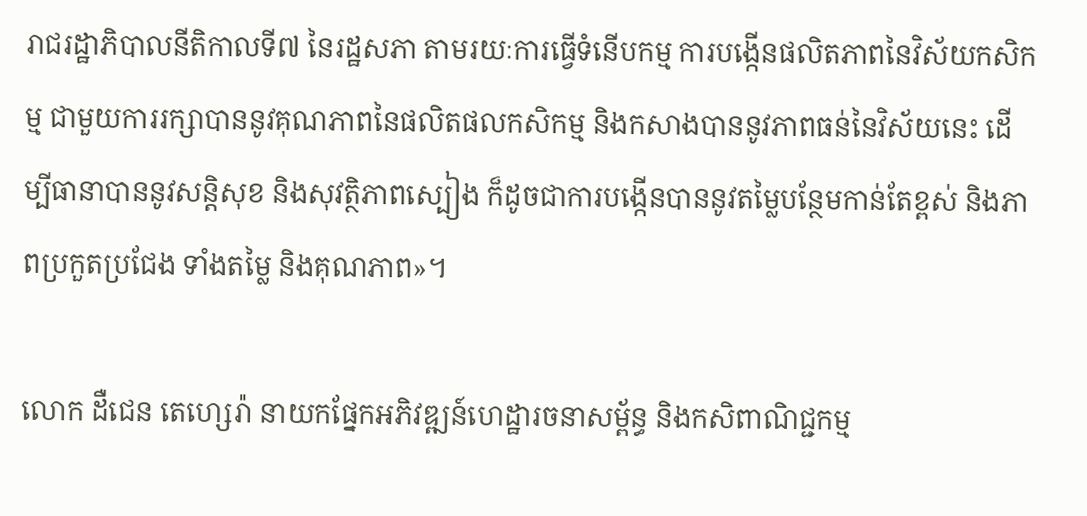រាជរដ្ឋាភិបាលនីតិកាលទី៧ នៃរដ្ឋសភា តាមរយៈការធ្វើទំនើបកម្ម ការបង្កើនផលិតភាពនៃវិស័យកសិកម្ម ជាមួយការរក្សាបាននូវគុណភាពនៃផលិតផលកសិកម្ម និងកសាងបាននូវភាពធន់នៃវិស័យនេះ ដើម្បីធានាបាននូវសន្តិសុខ និងសុវត្ថិភាពស្បៀង ក៏ដូចជាការបង្កើនបាននូវតម្លៃបន្ថែមកាន់តែខ្ពស់ និងភាពប្រកួតប្រជែង ទាំងតម្លៃ និងគុណភាព»។

លោក ដឺជេន តេហ្សេរ៉ា នាយកផ្នែកអភិវឌ្ឍន៍ហេដ្ឋារចនាសម្ព័ន្ធ និងកសិពាណិជ្ជកម្ម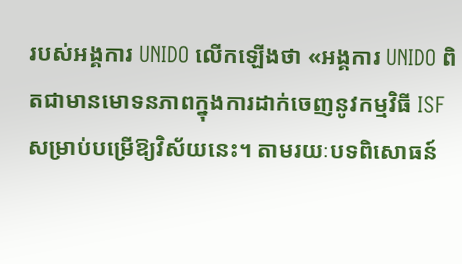របស់អង្គការ UNIDO លើកឡើងថា «អង្គការ UNIDO ពិតជាមានមោទនភាពក្នុងការដាក់ចេញនូវកម្មវិធី ISF សម្រាប់បម្រើឱ្យវិស័យនេះ។ តាមរយៈបទពិសោធន៍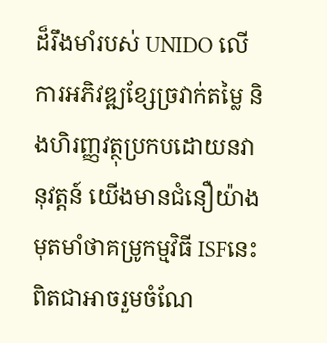ដ៏រឹងមាំរបស់ UNIDO លើការអភិវឌ្ឍខ្សែច្រវាក់តម្លៃ និងហិរញ្ញវត្ថុប្រកបដោយនវានុវត្តន៍ យើងមានជំនឿយ៉ាងមុតមាំថាគម្រូកម្មវិធី ISFនេះ ពិតជាអាចរួមចំណែ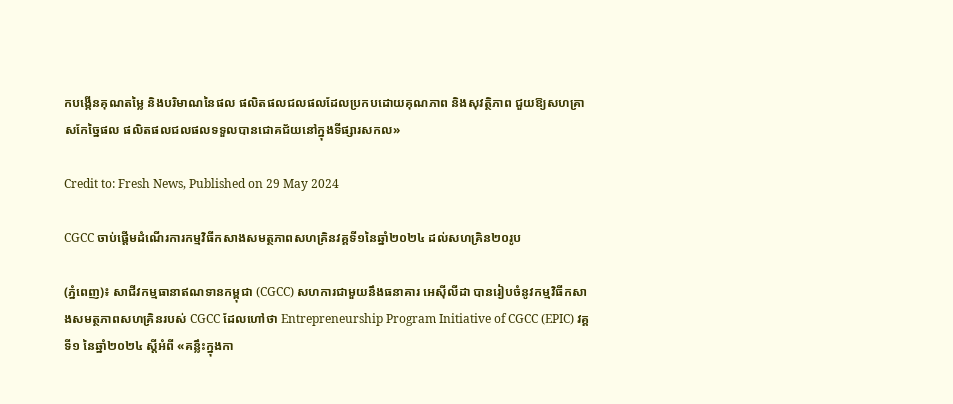កបង្កើនគុណតម្លៃ និងបរិមាណនៃផល ផលិតផលជលផលដែលប្រកបដោយគុណភាព និងសុវត្ថិភាព ជួយឱ្យសហគ្រាសកែច្នៃផល ផលិតផលជលផលទទួលបានជោគជ័យនៅក្នុងទីផ្សារសកល»

Credit to: Fresh News, Published on 29 May 2024

CGCC ចាប់ផ្តើមដំណើរការកម្មវិធីកសាងសមត្ថភាពសហគ្រិនវគ្គទី១នៃឆ្នាំ២០២៤ ដល់សហគ្រិន២០រូប

(ភ្នំពេញ)៖ សាជីវកម្មធានាឥណទានកម្ពុជា (CGCC) សហការជាមួយនឹងធនាគារ អេស៊ីលីដា បានរៀបចំនូវកម្មវិធីកសាងសមត្ថភាពសហគ្រិនរបស់ CGCC ដែលហៅថា Entrepreneurship Program Initiative of CGCC (EPIC) វគ្គទី១ នៃឆ្នាំ២០២៤ ស្តីអំពី «គន្លឹះក្នុងកា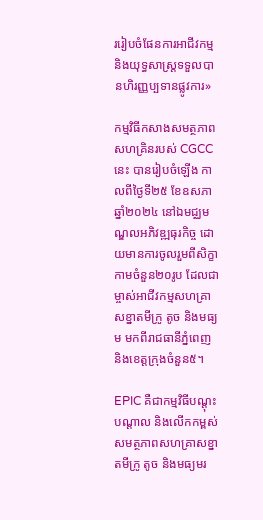ររៀបចំផែនការអាជីវកម្ម និងយុទ្ធសាស្រ្តទទួលបានហិរញ្ញប្បទានផ្លូវការ»

កម្មវិធីកសាងសមត្ថភាពសហគ្រិនរបស់ CGCC នេះ បានរៀបចំឡើង កាលពីថ្ងៃទី២៥ ខែឧសភា ឆ្នាំ២០២៤ នៅឯមជ្ឈមណ្ឌលអភិវឌ្ឍធុរកិច្ច ដោយមានការចូលរួមពីសិក្ខាកាមចំនួន២០រូប ដែលជាម្ចាស់អាជីវកម្មសហគ្រាសខ្នាតមីក្រូ តូច និងមធ្យម មកពីរាជធានីភ្នំពេញ និងខេត្តក្រុងចំនួន៥។

EPIC គឺជាកម្មវិធីបណ្តុះបណ្តាល និងលើកកម្ពស់សមត្ថភាពសហគ្រាសខ្នាតមីក្រូ តូច និងមធ្យមរ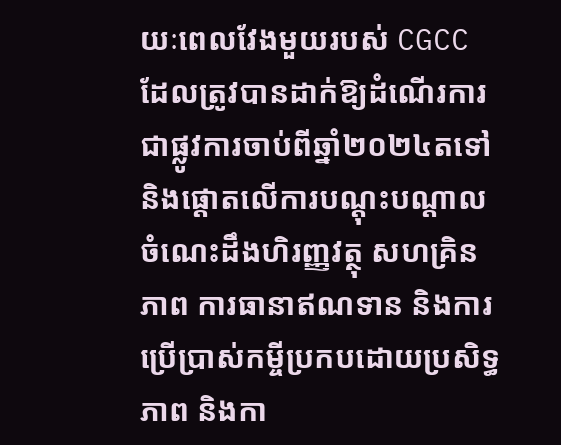យៈពេលវែងមួយរបស់ CGCC ដែលត្រូវបានដាក់ឱ្យដំណើរការជាផ្លូវការចាប់ពីឆ្នាំ២០២៤តទៅ និងផ្តោតលើការបណ្តុះបណ្តាលចំណេះដឹងហិរញ្ញវត្ថុ សហគ្រិនភាព ការធានាឥណទាន និងការប្រើប្រាស់កម្ចីប្រកបដោយប្រសិទ្ធភាព និងកា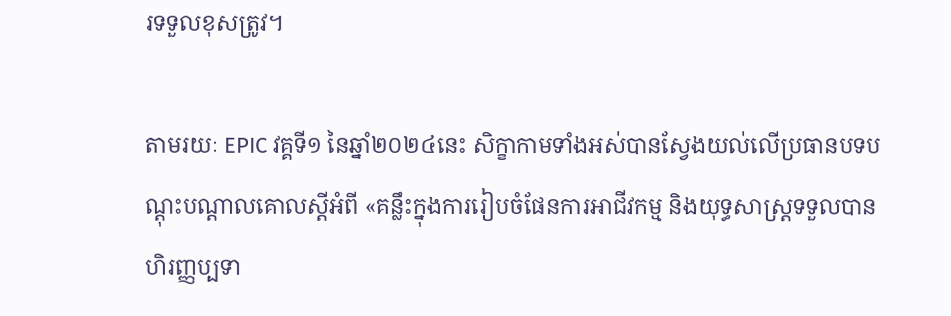រទទួលខុសត្រូវ។

តាមរយៈ EPIC វគ្គទី១ នៃឆ្នាំ២០២៤នេះ សិក្ខាកាមទាំងអស់បានស្វែងយល់លើប្រធានបទបណ្តុះបណ្តាលគោលស្តីអំពី «គន្លឹះក្នុងការរៀបចំផែនការអាជីវកម្ម និងយុទ្ធសាស្រ្តទទួលបានហិរញ្ញប្បទា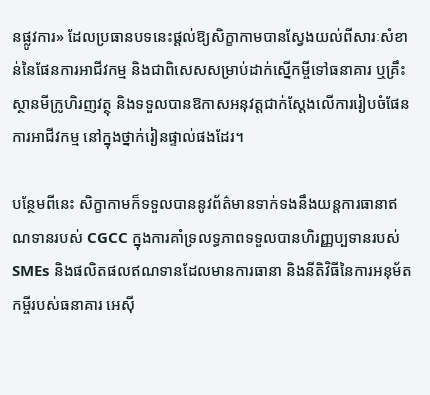នផ្លូវការ» ដែលប្រធានបទនេះផ្តល់ឱ្យសិក្ខាកាមបានស្វែងយល់ពីសារៈសំខាន់នៃផែនការអាជីវកម្ម និងជាពិសេសសម្រាប់ដាក់ស្នើកម្ចីទៅធនាគារ ឬគ្រឹះស្ថានមីក្រូហិរញវត្ថុ និងទទួលបានឱកាសអនុវត្តជាក់ស្តែងលើការរៀបចំផែនការអាជីវកម្ម នៅក្នុងថ្នាក់រៀនផ្ទាល់ផងដែរ។

បន្ថែមពីនេះ សិក្ខាកាមក៏ទទួលបាននូវព័ត៌មានទាក់ទងនឹងយន្តការធានាឥណទានរបស់ CGCC ក្នុងការគាំទ្រលទ្ធភាពទទួលបានហិរញ្ញប្បទានរបស់ SMEs និងផលិតផលឥណទានដែលមានការធានា និងនីតិវិធីនៃការអនុម័តកម្ចីរបស់ធនាគារ អេស៊ី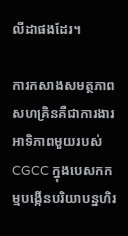លីដាផងដែរ។

ការកសាងសមត្ថភាពសហគ្រិនគឺជាការងារអាទិភាពមួយរបស់CGCC ក្នុងបេសកកម្មបង្កើនបរិយាបន្នហិរ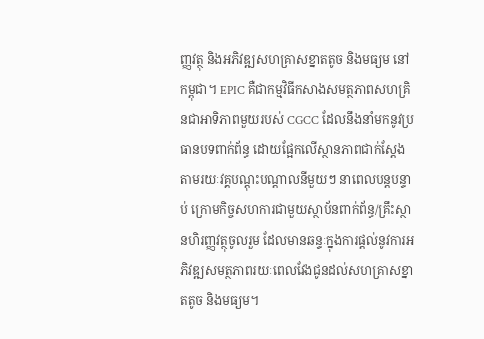ញ្ញវត្ថុ និងអភិវឌ្ឍសហគ្រាសខ្នាតតូច និងមធ្យម នៅកម្ពុជា។ EPIC គឺជាកម្មវិធីកសាងសមត្ថភាពសហគ្រិនជាអាទិភាពមួយរបស់ CGCC ដែលនឹងនាំមកនូវប្រធានបទពាក់ព័ន្ធ ដោយផ្អែកលើស្ថានភាពជាក់ស្តែងតាមរយៈវគ្គបណ្តុះបណ្តាលនីមួយៗ នាពេលបន្តបន្ទាប់ ក្រោមកិច្ចសហការជាមួយស្ថាប័នពាក់ព័ន្ធ/គ្រឹះស្ថានហិរញ្ញវត្ថុចូលរួម ដែលមានឆន្ទៈក្នុងការផ្តល់នូវការអភិវឌ្ឍសមត្ថភាពរយៈពេលវែងជូនដល់សហគ្រាសខ្នាតតូច និងមធ្យម។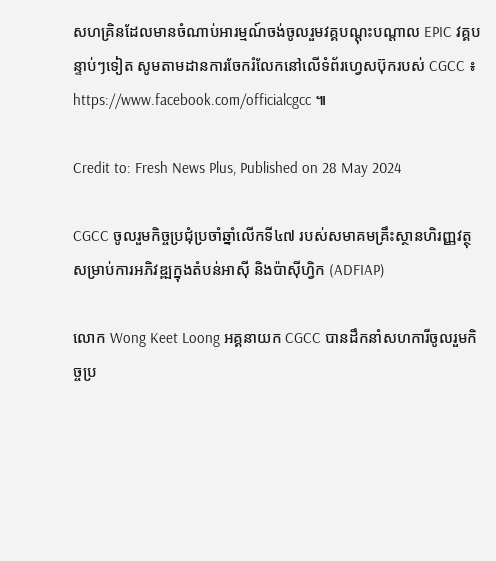សហគ្រិនដែលមានចំណាប់អារម្មណ៍ចង់ចូលរួមវគ្គបណ្តុះបណ្តាល EPIC វគ្គបន្ទាប់ៗទៀត សូមតាមដានការចែករំលែកនៅលើទំព័រហ្វេសប៊ុករបស់ CGCC ៖ https://www.facebook.com/officialcgcc ៕

Credit to: Fresh News Plus, Published on 28 May 2024

CGCC ចូលរួមកិច្ចប្រជុំប្រចាំឆ្នាំលើកទី៤៧ របស់សមាគមគ្រឹះស្ថានហិរញ្ញវត្ថុសម្រាប់ការអភិវឌ្ឍក្នុងតំបន់អាស៊ី និងប៉ាស៊ីហ្វិក (ADFIAP)

លោក Wong Keet Loong អគ្គនាយក CGCC បានដឹកនាំសហការីចូលរួមកិច្ចប្រ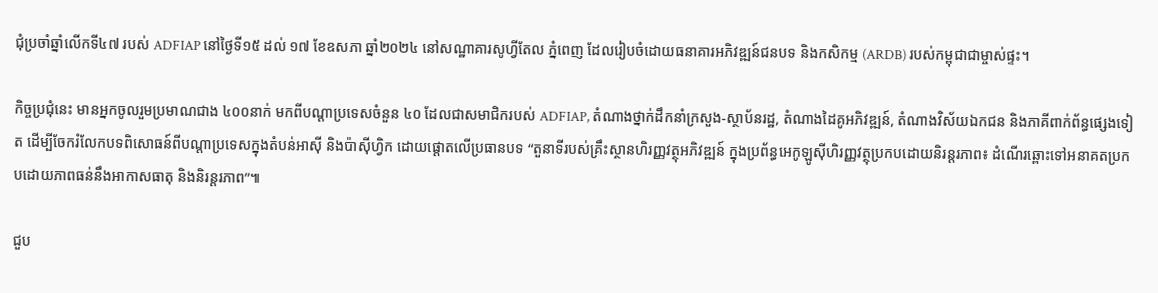ជុំប្រចាំឆ្នាំលើកទី៤៧ របស់ ADFIAP នៅថ្ងៃទី១៥ ដល់ ១៧ ខែឧសភា ឆ្នាំ២០២៤ នៅសណ្ឋាគារសូហ្វីតែល ភ្នំពេញ ដែលរៀបចំដោយធនាគារអភិវឌ្ឍន៍ជនបទ និងកសិកម្ម (ARDB) របស់កម្ពុជាជាម្ចាស់ផ្ទះ។

កិច្ចប្រជុំនេះ មានអ្នកចូលរួមប្រមាណជាង ៤០០នាក់ មកពីបណ្តាប្រទេសចំនួន ៤០ ដែលជាសមាជិករបស់ ADFIAP, តំណាងថ្នាក់ដឹកនាំក្រសួង-ស្ថាប័នរដ្ឋ, តំណាងដៃគូអភិវឌ្ឍន៍, តំណាងវិស័យឯកជន និងភាគីពាក់ព័ន្ធផ្សេងទៀត ដើម្បីចែករំលែកបទពិសោធន៍ពីបណ្តាប្រទេសក្នុងតំបន់អាស៊ី និងប៉ាស៊ីហ្វិក ដោយផ្តោតលើប្រធានបទ “តួនាទីរបស់គ្រឹះស្ថានហិរញ្ញវត្ថុអភិវឌ្ឍន៍ ក្នុងប្រព័ន្ធអេកូឡូស៊ីហិរញ្ញវត្ថុប្រកបដោយនិរន្តរភាព៖ ដំណើរឆ្ពោះទៅអនាគតប្រកបដោយភាពធន់នឹងអាកាសធាតុ និងនិរន្តរភាព”៕

ជួប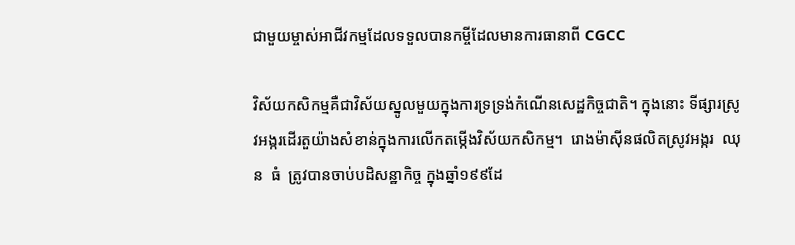ជាមួយម្ចាស់អាជីវកម្មដែលទទួលបានកម្ចីដែលមានការធានាពី CGCC

វិស័យកសិកម្មគឺជាវិស័យស្នូលមួយក្នុងការទ្រទ្រង់កំណើនសេដ្ឋកិច្ចជាតិ។ ក្នុងនោះ ទីផ្សារស្រូវអង្ករដើរតួយ៉ាងសំខាន់ក្នុងការលើកតម្កើងវិស័យកសិកម្ម។  រោងម៉ាស៊ីនផលិតស្រូវអង្ករ  ឈុន  ធំ  ត្រូវបានចាប់បដិសន្ឋាកិច្ច ក្នុងឆ្នាំ១៩៩ដែ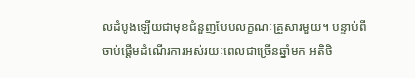លដំបូងឡើយជាមុខជំនួញបែបលក្ខណៈគ្រួសារមួយ។ បន្ទាប់ពីចាប់ផ្តើមដំណើរការអស់រយៈពេលជាច្រើនឆ្នាំមក អតិថិ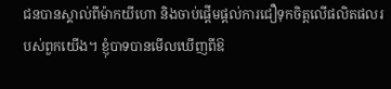ជនបានស្គាល់ពីម៉ាកយីហោ និងចាប់ផ្តើមផ្តល់ការជឿទុកចិត្តលើផលិតផលរបស់ពួកយើង។ ខ្ញុំបាទបានមើលឃើញពីឱ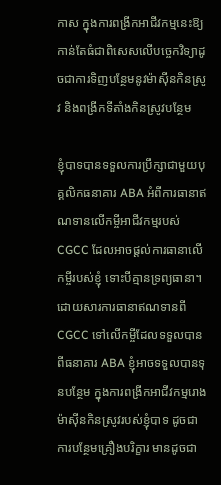កាស ក្នុងការពង្រីកអាជីវកម្មនេះឱ្យកាន់តែធំជាពិសេសលើបច្ចេកវិទ្យាដូចជាការទិញបន្ថែមនូវម៉ាស៊ីនកិនស្រូវ និងពង្រីកទីតាំងកិនស្រូវបន្ថែម

ខ្ញុំបាទបានទទួលការប្រឹក្សាជាមួយបុគ្គលិកធនាគារ ABA អំពីការធានាឥណទានលើកម្ចីអាជីវកម្មរបស់ CGCC ដែលអាចផ្តល់ការធានាលើកម្ចីរបស់ខ្ញុំ ទោះបីគ្មានទ្រព្យធានា។ ដោយសារការធានាឥណទានពី CGCC ទៅលើកម្ចីដែលទទួលបានពីធនាគារ ABA ខ្ញុំអាចទទួលបានទុនបន្ថែម ក្នុងការពង្រីកអាជីវកម្មរោងម៉ាស៊ីនកិនស្រូវរបស់ខ្ញុំបាទ ដូចជាការបន្ថែមគ្រឿងបរិក្ខារ មានដូចជា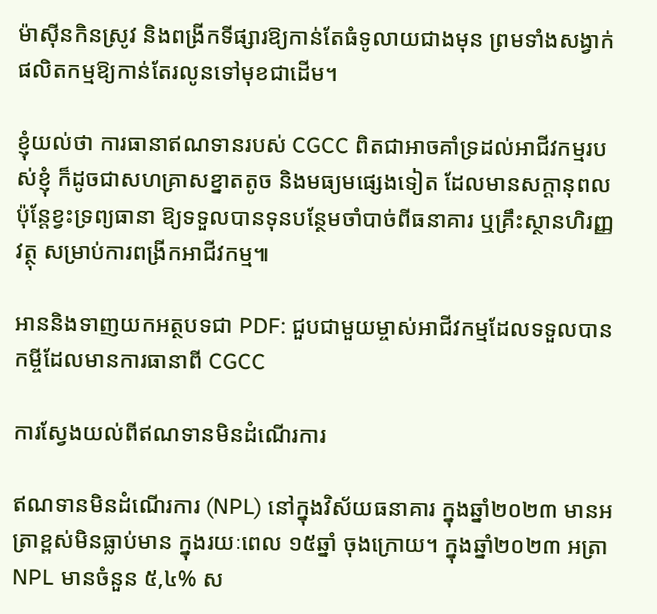ម៉ាស៊ីនកិនស្រូវ និងពង្រីកទីផ្សារឱ្យកាន់តែធំទូលាយជាងមុន ព្រមទាំងសង្វាក់ផលិតកម្មឱ្យកាន់តែរលូនទៅមុខជាដើម។

ខ្ញុំយល់ថា ការធានាឥណទានរបស់ CGCC ពិតជាអាចគាំទ្រដល់អាជីវកម្មរបស់ខ្ញុំ ក៏ដូចជាសហគ្រាសខ្នាតតូច និងមធ្យមផ្សេងទៀត ដែលមានសក្តានុពល ប៉ុន្តែខ្វះទ្រព្យធានា ឱ្យទទួលបានទុនបន្ថែមចាំបាច់ពីធនាគារ ឬគ្រឹះស្ថានហិរញ្ញវត្ថុ សម្រាប់ការពង្រីកអាជីវកម្ម៕

អាននិងទាញយកអត្ថបទជា PDF: ជួបជាមួយម្ចាស់អាជីវកម្មដែលទទួលបានកម្ចីដែលមានការធានាពី CGCC

ការស្វែងយល់ពីឥណទានមិនដំណើរការ

ឥណទានមិនដំណើរការ (NPL) នៅក្នុងវិស័យធនាគារ ក្នុងឆ្នាំ២០២៣ មានអត្រាខ្ពស់មិនធ្លាប់មាន ក្នុងរយៈពេល ១៥ឆ្នាំ ចុងក្រោយ។ ក្នុងឆ្នាំ២០២៣ អត្រា NPL មានចំនួន ៥,៤% ស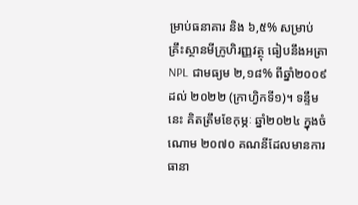ម្រាប់ធនាគារ និង ៦,៥% សម្រាប់គ្រឹះស្ថានមីក្រូហិរញ្ញវត្ថុ ធៀបនឹងអត្រា NPL ជាមធ្យម ២,១៨% ពីឆ្នាំ២០០៩ ដល់ ២០២២ (ក្រាហ្វិកទី១)។ ទន្ទឹមនេះ គិតត្រឹមខែកុម្ភៈ ឆ្នាំ២០២៤ ក្នុងចំណោម ២០៧០ គណនីដែលមានការធានា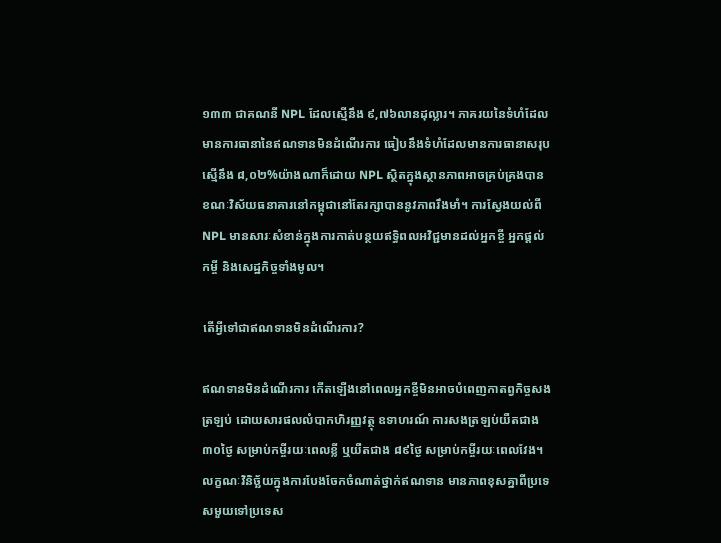១៣៣ ជាគណនី NPL ដែលស្មើនឹង ៩,៧៦លានដុល្លារ។ ភាគរយនៃទំហំដែលមានការធានានៃឥណទានមិនដំណើរការ ធៀបនឹងទំហំដែលមានការធានាសរុប ស្មើនឹង ៨,០២%យ៉ាងណាក៏ដោយ NPL ស្ថិតក្នុងស្ថានភាពអាចគ្រប់គ្រងបាន ខណៈវិស័យធនាគារនៅកម្ពុជានៅតែរក្សាបាននូវភាពរឹងមាំ។ ការស្វែងយល់ពី NPL មានសារៈសំខាន់ក្នុងការកាត់បន្ថយឥទ្ធិពលអវិជ្ជមានដល់អ្នកខ្ចី អ្នកផ្តល់កម្ចី និងសេដ្ឋកិច្ចទាំងមូល។

តើអ្វីទៅជាឥណទានមិនដំណើរការ?

ឥណទានមិនដំណើរការ កើតឡើងនៅពេលអ្នកខ្ចីមិនអាចបំពេញកាតព្វកិច្ចសងត្រឡប់ ដោយសារផលលំបាកហិរញ្ញវត្ថុ ឧទាហរណ៍ ការសងត្រឡប់យឺតជាង ៣០ថ្ងៃ សម្រាប់កម្ចីរយៈពេលខ្លី ឬយឺតជាង ៨៩ថ្ងៃ សម្រាប់កម្ចីរយៈពេលវែង។ លក្ខណៈវិនិច្ឆ័យក្នុងការបែងចែកចំណាត់ថ្នាក់ឥណទាន មានភាពខុសគ្នាពីប្រទេសមួយទៅប្រទេស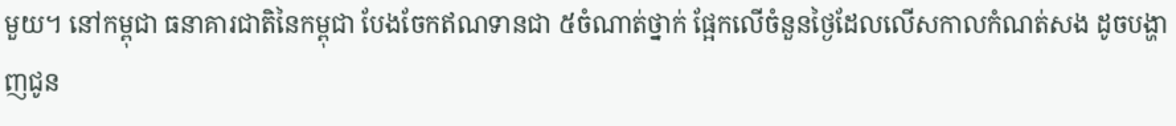មួយ។ នៅកម្ពុជា ធនាគារជាតិនៃកម្ពុជា បែងចែកឥណទានជា ៥ចំណាត់ថ្នាក់ ផ្អែកលើចំនួនថ្ងៃដែលលើសកាលកំណត់សង ដូចបង្ហាញជូន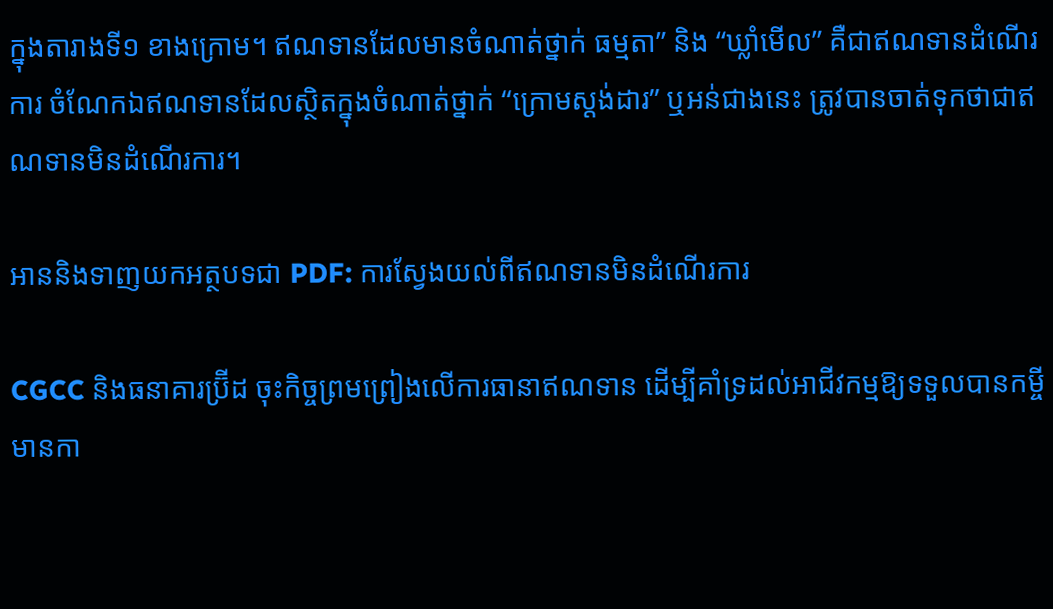ក្នុងតារាងទី១ ខាងក្រោម។ ឥណទានដែលមានចំណាត់ថ្នាក់ ធម្មតា” និង “ឃ្លាំមើល” គឺជាឥណទានដំណើរការ ចំណែកឯឥណទានដែលស្ថិតក្នុងចំណាត់ថ្នាក់ “ក្រោមស្តង់ដារ” ឬអន់ជាងនេះ ត្រូវបានចាត់ទុកថាជាឥណទានមិនដំណើរការ។

អាននិងទាញយកអត្ថបទជា PDF: ការស្វែងយល់ពីឥណទានមិនដំណើរការ

CGCC និងធនាគារប្រ៊ីដ ចុះកិច្ចព្រមព្រៀងលើការធានាឥណទាន ដើម្បីគាំទ្រដល់អាជីវកម្មឱ្យទទួលបានកម្ចីមានកា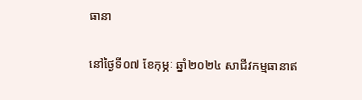ធានា

នៅថ្ងៃទី០៧ ខែកុម្ភៈ ឆ្នាំ២០២៤ សាជីវកម្មធានាឥ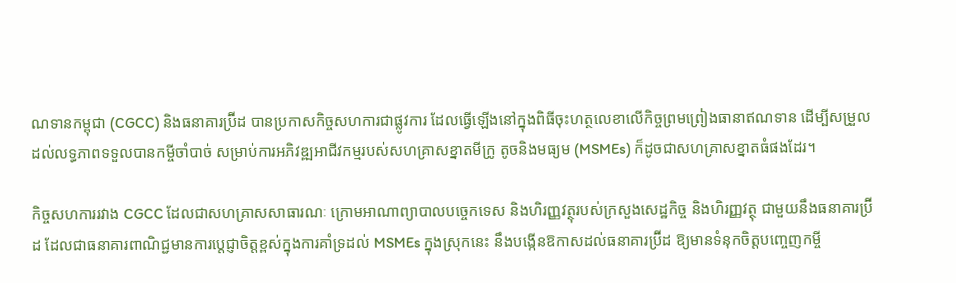ណទានកម្ពុជា (CGCC) និងធនាគារប្រ៊ីដ បានប្រកាសកិច្ចសហការជាផ្លូវការ ដែលធ្វើឡើងនៅក្នុងពិធីចុះហត្ថលេខាលើកិច្ចព្រមព្រៀងធានាឥណទាន ដើម្បីសម្រួលដល់លទ្ធភាពទទួលបានកម្ចីចាំបាច់ សម្រាប់ការអភិវឌ្ឍអាជីវកម្មរបស់សហគ្រាសខ្នាតមីក្រូ តូចនិងមធ្យម (MSMEs) ក៏ដូចជាសហគ្រាសខ្នាតធំផងដែរ។

កិច្ចសហការរវាង CGCC ដែលជាសហគ្រាសសាធារណៈ ក្រោមអាណាព្យាបាលបច្ចេកទេស និងហិរញ្ញវត្ថុរបស់ក្រសួងសេដ្ឋកិច្ច និងហិរញ្ញវត្ថុ ជាមួយនឹងធនាគារប្រ៊ីដ ដែលជាធនាគារពាណិជ្ជមានការប្តេជ្ញាចិត្តខ្ពស់ក្នុងការគាំទ្រដល់ MSMEs ក្នុងស្រុកនេះ នឹងបង្កើនឱកាសដល់ធនាគារប្រ៊ីដ ឱ្យមានទំនុកចិត្តបញ្ចេញកម្ចី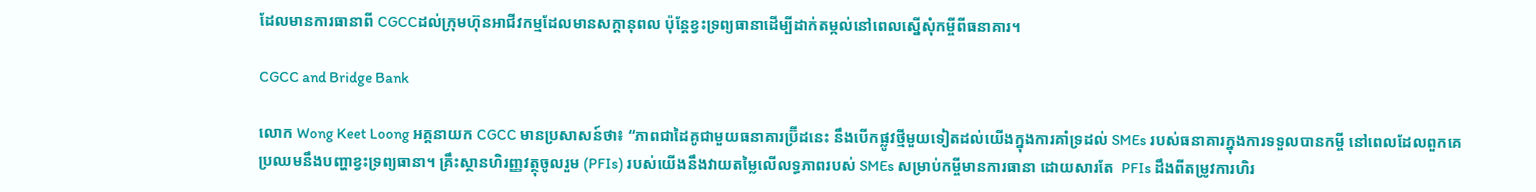ដែលមានការធានាពី CGCCដល់ក្រុមហ៊ុនអាជីវកម្មដែលមានសក្តានុពល ប៉ុន្តែខ្វះទ្រព្យធានាដើម្បីដាក់តម្កល់នៅពេលស្នើសុំកម្ចីពីធនាគារ។

CGCC and Bridge Bank

លោក Wong Keet Loong អគ្គនាយក CGCC មានប្រសាសន៍ថា៖ “ភាពជាដៃគូជាមួយធនាគារប្រ៊ីដនេះ នឹងបើកផ្លូវថ្មីមួយទៀតដល់យើងក្នុងការគាំទ្រដល់ SMEs របស់ធនាគារក្នុងការទទួលបានកម្ចី នៅពេលដែលពួកគេប្រឈមនឹងបញ្ហាខ្វះទ្រព្យធានា។ គ្រឹះស្ថានហិរញ្ញវត្ថុចូលរួម (PFIs) របស់យើងនឹងវាយតម្លៃលើលទ្ធភាពរបស់ SMEs សម្រាប់កម្ចីមានការធានា ដោយសារតែ  PFIs ដឹងពីតម្រូវការហិរ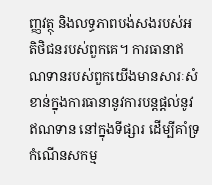ញ្ញវត្ថុ និងលទ្ធភាពបង់សងរបស់អតិថិជនរបស់ពួកគេ។ ការធានាឥណទានរបស់ពួកយើងមានសារៈសំខាន់ក្នុងការធានានូវការបន្តផ្តល់នូវឥណទាន នៅក្នុងទីផ្សារ ដើម្បីគាំទ្រកំណើនសកម្ម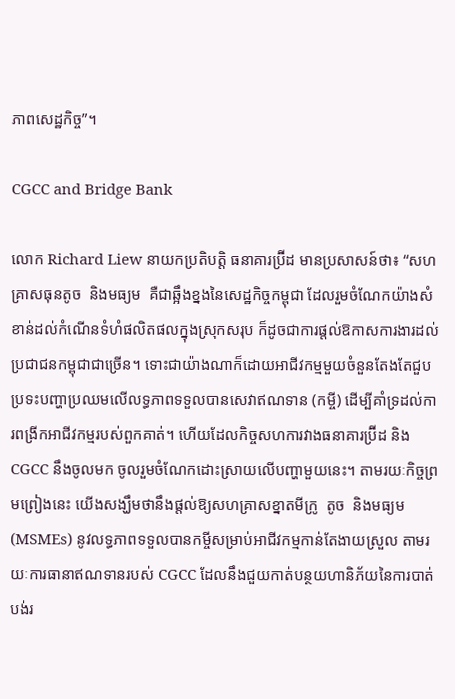ភាពសេដ្ឋកិច្ច”។

CGCC and Bridge Bank

លោក Richard Liew នាយកប្រតិបត្តិ ធនាគារប្រ៊ីដ មានប្រសាសន៍ថា៖ “សហគ្រាសធុនតូច  និងមធ្យម  គឺជាឆ្អឹងខ្នងនៃសេដ្ឋកិច្ចកម្ពុជា ដែលរួមចំណែកយ៉ាងសំខាន់ដល់កំណើនទំហំផលិតផលក្នុងស្រុកសរុប ក៏ដូចជាការផ្តល់ឱកាសការងារដល់ប្រជាជនកម្ពុជាជាច្រើន។ ទោះជាយ៉ាងណាក៏ដោយអាជីវកម្មមួយចំនួនតែងតែជួបប្រទះបញ្ហាប្រឈមលើលទ្ធភាពទទួលបានសេវាឥណទាន (កម្ចី) ដើម្បីគាំទ្រដល់ការពង្រីកអាជីវកម្មរបស់ពួកគាត់។ ហើយដែលកិច្ចសហការវាងធនាគារប្រ៊ីដ និង CGCC នឹងចូលមក ចូលរួមចំណែកដោះស្រាយលើបញ្ហាមួយនេះ។ តាមរយៈកិច្ចព្រមព្រៀងនេះ យើងសង្ឃឹមថានឹងផ្តល់ឱ្យសហគ្រាសខ្នាតមីក្រូ  តូច  និងមធ្យម  (MSMEs) នូវលទ្ធភាពទទួលបានកម្ចីសម្រាប់អាជីវកម្មកាន់តែងាយស្រួល តាមរយៈការធានាឥណទានរបស់ CGCC ដែលនឹងជួយកាត់បន្ថយហានិភ័យនៃការបាត់បង់រ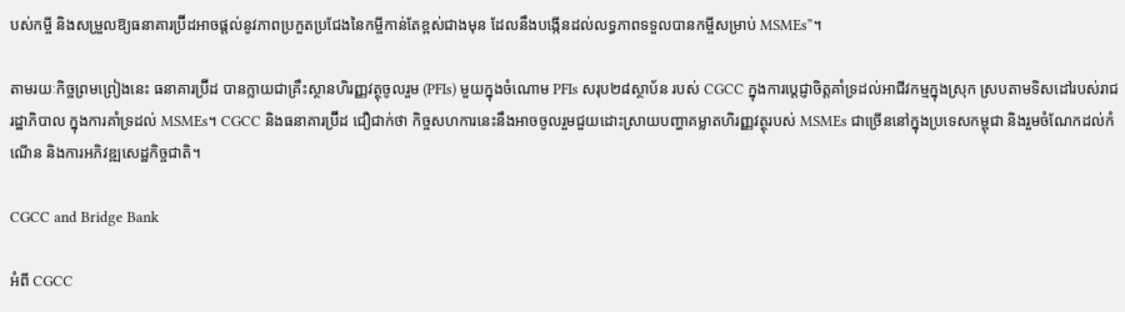បស់កម្ចី និងសម្រួលឱ្យធនាគារប្រ៊ីដអាចផ្តល់នូវភាពប្រកួតប្រជែងនៃកម្ចីកាន់តែខ្ពស់ជាងមុន ដែលនឹងបង្កើនដល់លទ្ធភាពទទួលបានកម្ចីសម្រាប់ MSMEs”។

តាមរយៈកិច្ចព្រមព្រៀងនេះ ធនាគារប្រ៊ីដ បានក្លាយជាគ្រឹះស្ថានហិរញ្ញវត្ថុចូលរួម (PFIs) មួយក្នុងចំណោម PFIs សរុប២៨ស្ថាប័ន របស់ CGCC ក្នុងការប្តេជ្ញាចិត្តគាំទ្រដល់អាជីវកម្មក្នុងស្រុក ស្របតាមទិសដៅរបស់រាជរដ្ឋាភិបាល ក្នុងការគាំទ្រដល់ MSMEs។ CGCC និងធនាគារប្រ៊ីដ ជឿជាក់ថា កិច្ចសហការនេះនឹងអាចចូលរួមជួយដោះស្រាយបញ្ហាគម្លាតហិរញ្ញវត្ថុរបស់ MSMEs ជាច្រើននៅក្នុងប្រទេសកម្ពុជា និងរួមចំណែកដល់កំណើន និងការអភិវឌ្ឍសេដ្ឋកិច្ចជាតិ។

CGCC and Bridge Bank

អំពី CGCC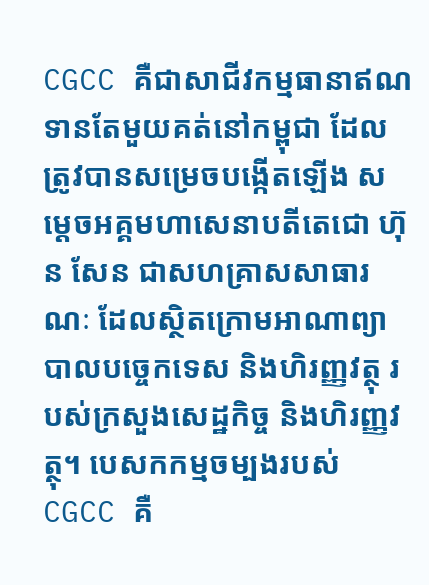CGCC គឺជាសាជីវកម្មធានាឥណទានតែមួយគត់នៅកម្ពុជា ដែលត្រូវបានសម្រេចបង្កើតឡើង សម្តេចអគ្គមហាសេនាបតីតេជោ ហ៊ុន សែន ជាសហគ្រាសសាធារណៈ ដែលស្ថិតក្រោមអាណាព្យាបាលបច្ចេកទេស និងហិរញ្ញវត្ថុ របស់ក្រសួងសេដ្ឋកិច្ច និងហិរញ្ញវត្ថុ។ បេសកកម្មចម្បងរបស់ CGCC គឺ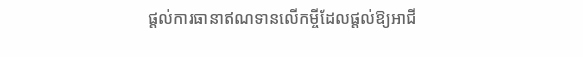ផ្តល់ការធានាឥណទានលើកម្ចីដែលផ្តល់ឱ្យអាជី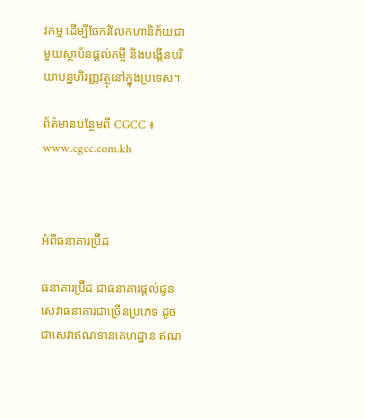វកម្ម ដើម្បីចែករំលែកហានិភ័យជាមួយស្ថាប័នផ្តល់កម្ចី និងបង្កើនបរិយាបន្នហិរញ្ញវត្ថុនៅក្នុងប្រទេស។

ព័ត៌មានបន្ថែមពី CGCC ៖ www.cgcc.com.kh



អំពីធនាគារប្រ៊ីដ

ធនាគារប្រ៊ីដ ជាធនាគារផ្តល់ជូនសេវាធនាគារជាច្រើនប្រភេទ ដូចជាសេវាឥណទានគេហដ្ឋាន ឥណ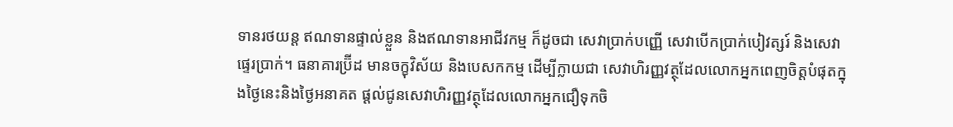ទានរថយន្ត ឥណទានផ្ទាល់ខ្លួន និងឥណទានអាជីវកម្ម ក៏ដូចជា សេវាប្រាក់បញ្ញើ សេវាបើកប្រាក់បៀវត្សរ៍ និងសេវាផ្ទេរប្រាក់។ ធនាគារប្រ៊ីដ មានចក្ខុវិស័យ និងបេសកកម្ម ដើម្បីក្លាយជា សេវាហិរញ្ញវត្ថុដែលលោកអ្នកពេញចិត្តបំផុតក្នុងថ្ងៃនេះនិងថ្ងៃអនាគត ផ្តល់ជូនសេវាហិរញ្ញវត្ថុដែលលោកអ្នកជឿទុកចិ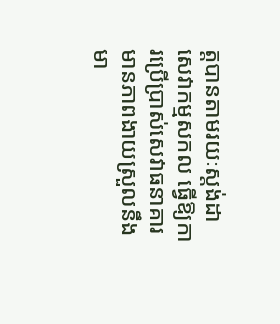ត្តបានតាមរយៈស្តង់ដាសេវាកម្មសកល ធ្វើឱ្យការប្រើប្រាស់សេវាធនាគារមានភាពងាយស្រួលនឹងមា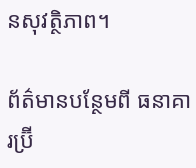នសុវត្ថិភាព។

ព័ត៌មានបន្ថែមពី ធនាគារប្រ៊ី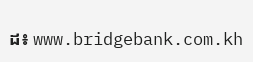ដ៖ www.bridgebank.com.kh